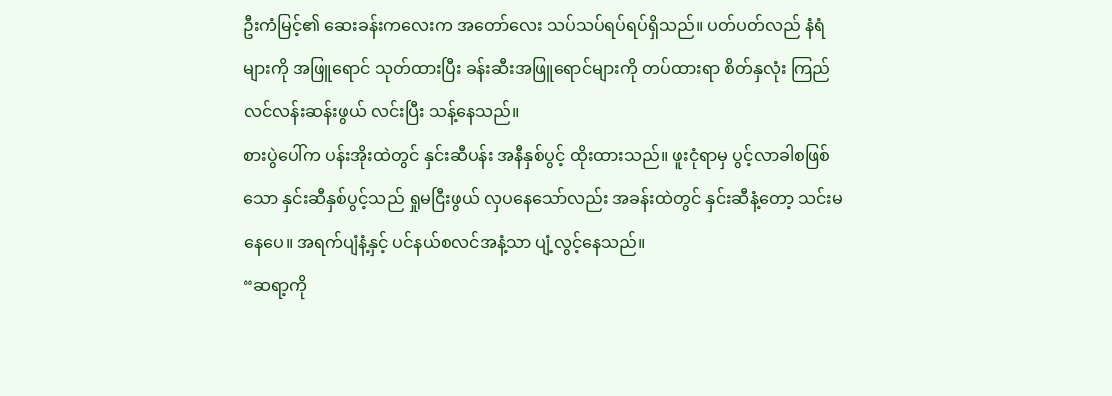ဦးကံမြင့်၏ ဆေးခန်းကလေးက အတော်လေး သပ်သပ်ရပ်ရပ်ရှိသည်။ ပတ်ပတ်လည် နံရံများကို အဖြူရောင် သုတ်ထားပြီး ခန်းဆီးအဖြူရောင်များကို တပ်ထားရာ စိတ်နှလုံး ကြည်လင်လန်းဆန်းဖွယ် လင်းပြီး သန့်နေသည်။
စားပွဲပေါ်က ပန်းအိုးထဲတွင် နှင်းဆီပန်း အနီနှစ်ပွင့် ထိုးထားသည်။ ဖူးငုံရာမှ ပွင့်လာခါစဖြစ်သော နှင်းဆီနှစ်ပွင့်သည် ရှုမငြီးဖွယ် လှပနေသော်လည်း အခန်းထဲတွင် နှင်းဆီနံ့တော့ သင်းမနေပေ။ အရက်ပျံနံ့နှင့် ပင်နယ်စလင်အနံ့သာ ပျံ့လွင့်နေသည်။
“ဆရာ့ကို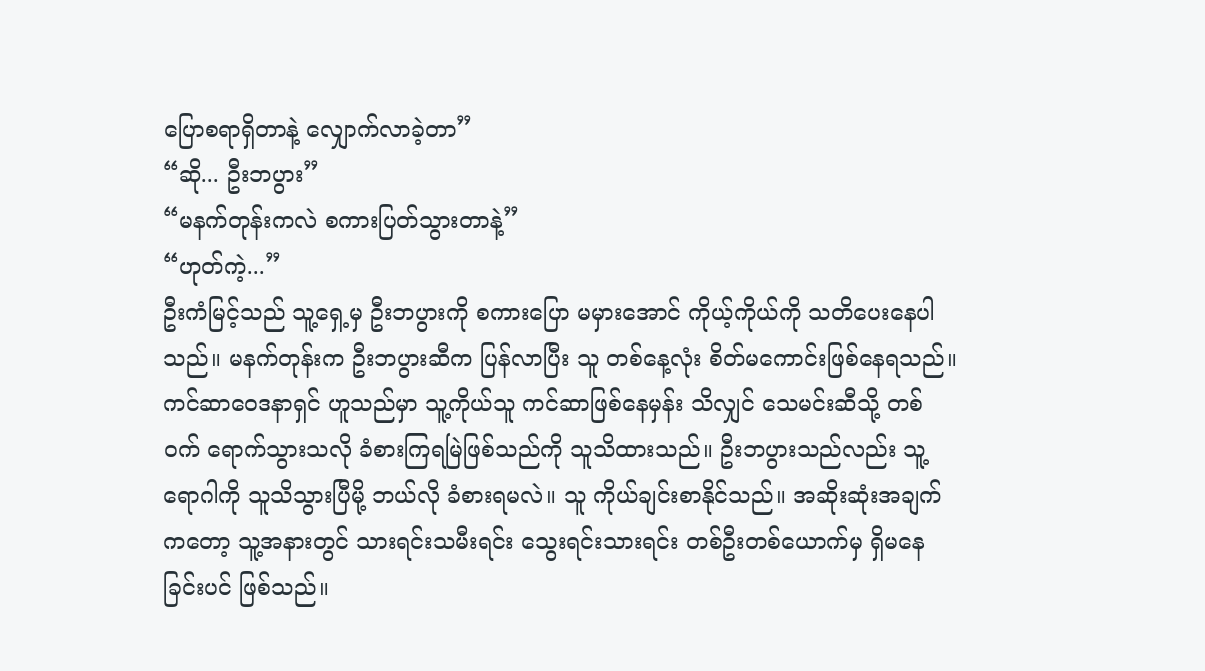ပြောစရာရှိတာနဲ့ လျှောက်လာခဲ့တာ”
“ဆို... ဦးဘပွား”
“မနက်တုန်းကလဲ စကားပြတ်သွားတာနဲ့”
“ဟုတ်ကဲ့...”
ဦးကံမြင့်သည် သူ့ရှေ့မှ ဦးဘပွားကို စကားပြော မမှားအောင် ကိုယ့်ကိုယ်ကို သတိပေးနေပါသည်။ မနက်တုန်းက ဦးဘပွားဆီက ပြန်လာပြီး သူ တစ်နေ့လုံး စိတ်မကောင်းဖြစ်နေရသည်။ ကင်ဆာဝေဒနာရှင် ဟူသည်မှာ သူ့ကိုယ်သူ ကင်ဆာဖြစ်နေမှန်း သိလျှင် သေမင်းဆီသို့ တစ်ဝက် ရောက်သွားသလို ခံစားကြရမြဲဖြစ်သည်ကို သူသိထားသည်။ ဦးဘပွားသည်လည်း သူ့ရောဂါကို သူသိသွားပြီမို့ ဘယ်လို ခံစားရမလဲ။ သူ ကိုယ်ချင်းစာနိုင်သည်။ အဆိုးဆုံးအချက်ကတော့ သူ့အနားတွင် သားရင်းသမီးရင်း သွေးရင်းသားရင်း တစ်ဦးတစ်ယောက်မှ ရှိမနေခြင်းပင် ဖြစ်သည်။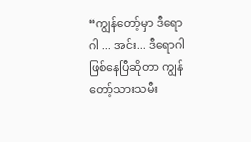“ကျွန်တော့်မှာ ဒီရောဂါ ... အင်း... ဒီရောဂါ ဖြစ်နေပြီဆိုတာ ကျွန်တော့်သားသမီး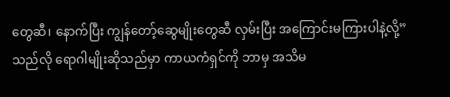တွေဆီ၊ နောက်ပြီး ကျွန်တော့်ဆွေမျိုးတွေဆီ လှမ်းပြီး အကြောင်းမကြားပါနဲ့လို့”
သည်လို ရောဂါမျိုးဆိုသည်မှာ ကာယကံရှင်ကို ဘာမှ အသိမ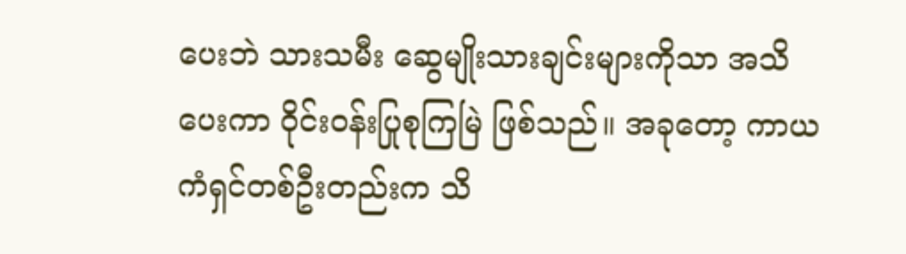ပေးဘဲ သားသမီး ဆွေမျိုးသားချင်းများကိုသာ အသိပေးကာ ဝိုင်းဝန်းပြုစုကြမြဲ ဖြစ်သည်။ အခုတော့ ကာယကံရှင်တစ်ဦးတည်းက သိ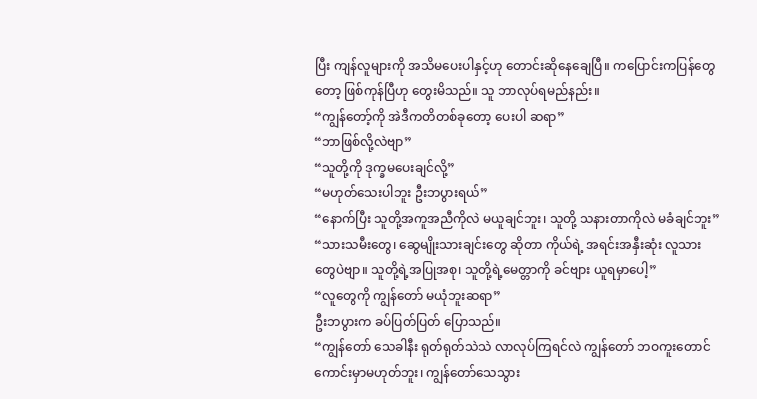ပြီး ကျန်လူများကို အသိမပေးပါနှင့်ဟု တောင်းဆိုနေချေပြီ။ ကပြောင်းကပြန်တွေတော့ ဖြစ်ကုန်ပြီဟု တွေးမိသည်။ သူ ဘာလုပ်ရမည်နည်း။
“ကျွန်တော့်ကို အဲဒီကတိတစ်ခုတော့ ပေးပါ ဆရာ”
“ဘာဖြစ်လို့လဲဗျာ”
“သူတို့ကို ဒုက္ခမပေးချင်လို့”
“မဟုတ်သေးပါဘူး ဦးဘပွားရယ်”
“နောက်ပြီး သူတို့အကူအညီကိုလဲ မယူချင်ဘူး၊ သူတို့ သနားတာကိုလဲ မခံချင်ဘူး”
“သားသမီးတွေ၊ ဆွေမျိုးသားချင်းတွေ ဆိုတာ ကိုယ်ရဲ့ အရင်းအနှီးဆုံး လူသားတွေပဲဗျာ။ သူတို့ရဲ့အပြုအစု၊ သူတို့ရဲ့မေတ္တာကို ခင်ဗျား ယူရမှာပေါ့”
“လူတွေကို ကျွန်တော် မယုံဘူးဆရာ”
ဦးဘပွားက ခပ်ပြတ်ပြတ် ပြောသည်။
“ကျွန်တော် သေခါနီး ရုတ်ရုတ်သဲသဲ လာလုပ်ကြရင်လဲ ကျွန်တော် ဘဝကူးတောင် ကောင်းမှာမဟုတ်ဘူး၊ ကျွန်တော်သေသွား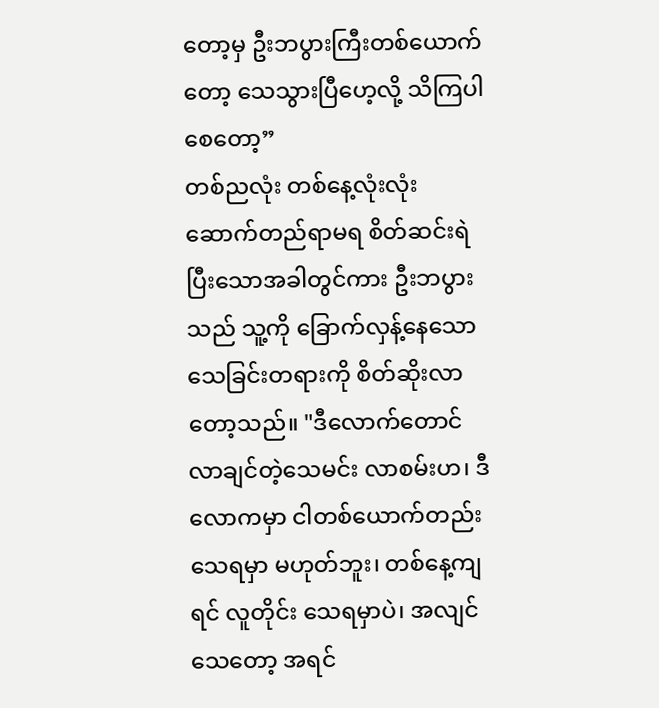တော့မှ ဦးဘပွားကြီးတစ်ယောက်တော့ သေသွားပြီဟေ့လို့ သိကြပါစေတော့”
တစ်ညလုံး တစ်နေ့လုံးလုံး ဆောက်တည်ရာမရ စိတ်ဆင်းရဲပြီးသောအခါတွင်ကား ဦးဘပွားသည် သူ့ကို ခြောက်လှန့်နေသော သေခြင်းတရားကို စိတ်ဆိုးလာတော့သည်။ "ဒီလောက်တောင် လာချင်တဲ့သေမင်း လာစမ်းဟ၊ ဒီလောကမှာ ငါတစ်ယောက်တည်း သေရမှာ မဟုတ်ဘူး၊ တစ်နေ့ကျရင် လူတိုင်း သေရမှာပဲ၊ အလျင်သေတော့ အရင်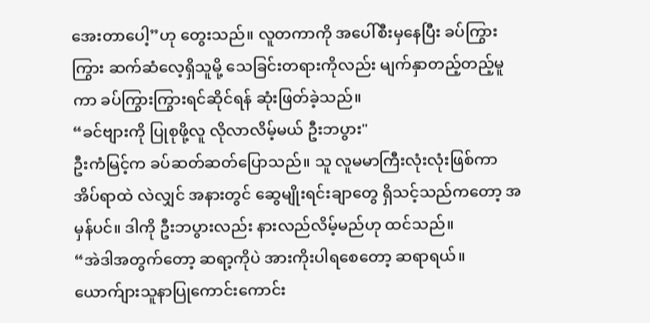အေးတာပေါ့”ဟု တွေးသည်။ လူတကာကို အပေါ်စီးမှနေပြီး ခပ်ကြွားကြွား ဆက်ဆံလေ့ရှိသူမို့ သေခြင်းတရားကိုလည်း မျက်နှာတည့်တည့်မူကာ ခပ်ကြွားကြွားရင်ဆိုင်ရန် ဆုံးဖြတ်ခဲ့သည်။
“ခင်ဗျားကို ပြုစုဖို့လူ လိုလာလိမ့်မယ် ဦးဘပွား"
ဦးကံမြင့်က ခပ်ဆတ်ဆတ်ပြောသည်။ သူ လူမမာကြီးလုံးလုံးဖြစ်ကာ အိပ်ရာထဲ လဲလျှင် အနားတွင် ဆွေမျိုးရင်းချာတွေ ရှိသင့်သည်ကတော့ အမှန်ပင်။ ဒါကို ဦးဘပွားလည်း နားလည်လိမ့်မည်ဟု ထင်သည်။
“အဲဒါအတွက်တော့ ဆရာ့ကိုပဲ အားကိုးပါရစေတော့ ဆရာရယ်။ ယောက်ျားသူနာပြုကောင်းကောင်း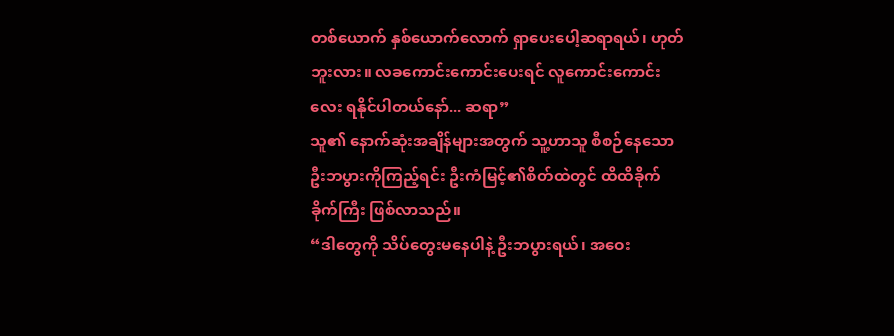တစ်ယောက် နှစ်ယောက်လောက် ရှာပေးပေါ့ဆရာရယ်၊ ဟုတ်ဘူးလား။ လခကောင်းကောင်းပေးရင် လူကောင်းကောင်းလေး ရနိုင်ပါတယ်နော်... ဆရာ”
သူ၏ နောက်ဆုံးအချိန်များအတွက် သူ့ဟာသူ စီစဉ်နေသော ဦးဘပွားကိုကြည့်ရင်း ဦးကံမြင့်၏စိတ်ထဲတွင် ထိထိခိုက်ခိုက်ကြီး ဖြစ်လာသည်။
“ဒါတွေကို သိပ်တွေးမနေပါနဲ့ ဦးဘပွားရယ်၊ အဝေး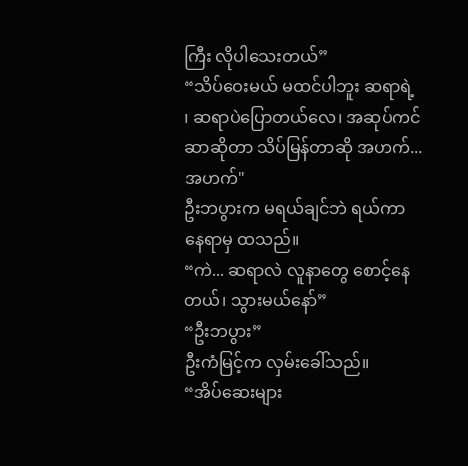ကြီး လိုပါသေးတယ်”
“သိပ်ဝေးမယ် မထင်ပါဘူး ဆရာရဲ့ ၊ ဆရာပဲပြောတယ်လေ၊ အဆုပ်ကင်ဆာဆိုတာ သိပ်မြန်တာဆို အဟက်... အဟက်"
ဦးဘပွားက မရယ်ချင်ဘဲ ရယ်ကာ နေရာမှ ထသည်။
“ကဲ... ဆရာလဲ လူနာတွေ စောင့်နေတယ်၊ သွားမယ်နော်”
“ဦးဘပွား”
ဦးကံမြင့်က လှမ်းခေါ်သည်။
“အိပ်ဆေးများ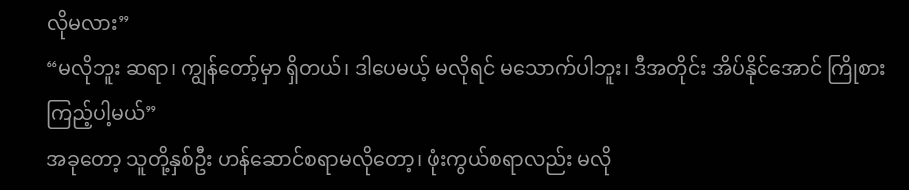လိုမလား”
“မလိုဘူး ဆရာ၊ ကျွန်တော့်မှာ ရှိတယ်၊ ဒါပေမယ့် မလိုရင် မသောက်ပါဘူး၊ ဒီအတိုင်း အိပ်နိုင်အောင် ကြိုစားကြည့်ပါ့မယ်”
အခုတော့ သူတို့နှစ်ဦး ဟန်ဆောင်စရာမလိုတော့၊ ဖုံးကွယ်စရာလည်း မလို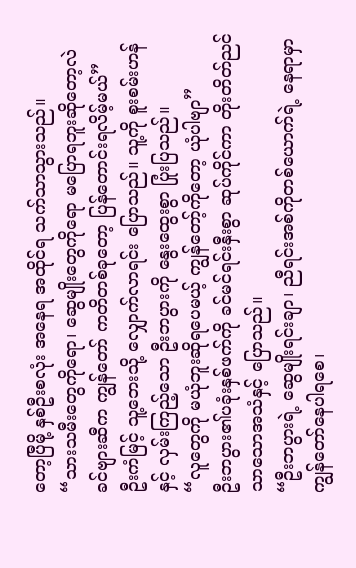တော့ပြီမို့ နှစ်ဦးစလုံး အနေရ အထိုင်ရ သက်သာသွားသည်။
“သားသမီးတွေကိုရော၊ ဆွေမျိုးတွေကိုရော မပြောရဘူးဆိုတော့လဲ ခင်ဗျားဆီက ကျွန်တော် ကတိတစ်ခုတော့ ပြန်တောင်းရလိမ့်မယ်”
ဦးကံမြင့် သူ့ဘေးသို့ လျှောက်လာရင်း ပြောသည်။ သူ့ကို စူးစမ်းဟန်နှင့် လှမ်းကြည့်သော ဦးဘပွားကို နွေးထွေးစွာ ပြုံးပြသည်။
“လူတွေကို မယုံဘူးဆိုရပေမယ့် ကျွန်တော့်ကိုတော့ ယုံပါဗျာ”
ဦးဘပွား၏ပခုံးနှစ်ဖက်ကို ခင်မင်ရင်းနှီးစွာ ဆုပ်ကိုင်ကာ တိုးတိတ်ညင်သာသောအသံနှင့် ပြောသည်။
“ဦးဘပွားရဲ့ ဆွေမျိုးရင်းချာ၊ ညီရင်းအစ်ကိုတစ်ယောက်ရဲ့ နေရာမှာ ကျွန်တော်နေပါရစေ၊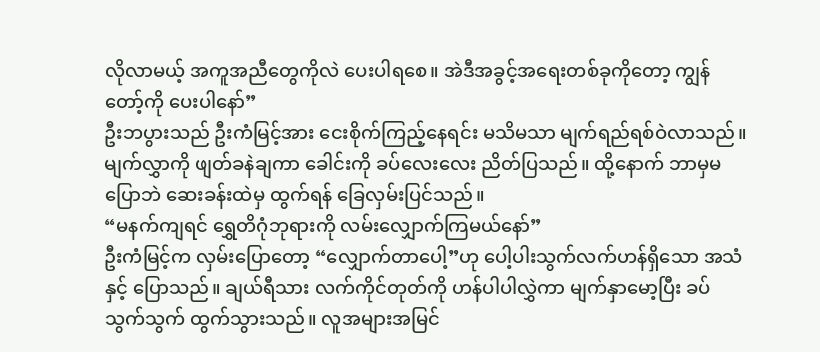လိုလာမယ့် အကူအညီတွေကိုလဲ ပေးပါရစေ။ အဲဒီအခွင့်အရေးတစ်ခုကိုတော့ ကျွန်တော့်ကို ပေးပါနော်”
ဦးဘပွားသည် ဦးကံမြင့်အား ငေးစိုက်ကြည့်နေရင်း မသိမသာ မျက်ရည်ရစ်ဝဲလာသည်။ မျက်လွှာကို ဖျတ်ခနဲချကာ ခေါင်းကို ခပ်လေးလေး ညိတ်ပြသည်။ ထို့နောက် ဘာမှမပြောဘဲ ဆေးခန်းထဲမှ ထွက်ရန် ခြေလှမ်းပြင်သည်။
“မနက်ကျရင် ရွှေတိဂုံဘုရားကို လမ်းလျှောက်ကြမယ်နော်”
ဦးကံမြင့်က လှမ်းပြောတော့ “လျှောက်တာပေါ့”ဟု ပေါ့ပါးသွက်လက်ဟန်ရှိသော အသံနှင့် ပြောသည်။ ချယ်ရီသား လက်ကိုင်တုတ်ကို ဟန်ပါပါလွှဲကာ မျက်နှာမော့ပြီး ခပ်သွက်သွက် ထွက်သွားသည်။ လူအများအမြင်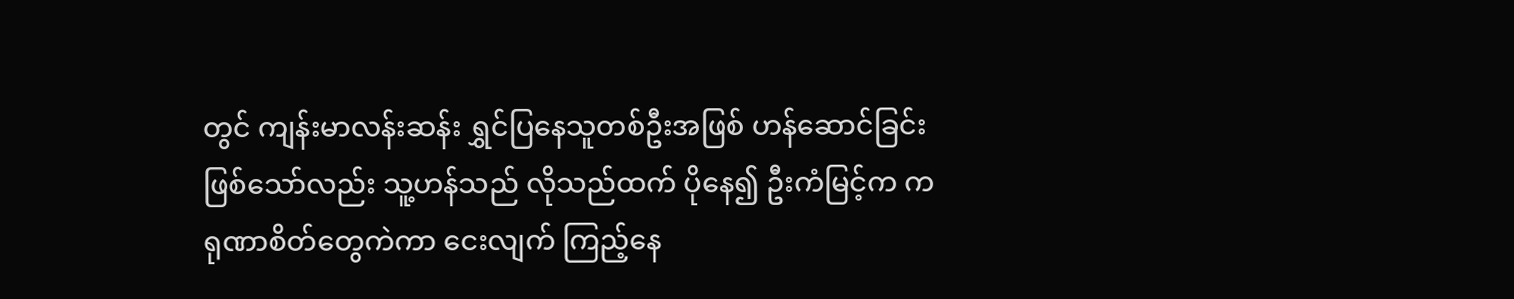တွင် ကျန်းမာလန်းဆန်း ရွှင်ပြနေသူတစ်ဦးအဖြစ် ဟန်ဆောင်ခြင်းဖြစ်သော်လည်း သူ့ဟန်သည် လိုသည်ထက် ပိုနေ၍ ဦးကံမြင့်က ကရုဏာစိတ်တွေကဲကာ ငေးလျက် ကြည့်နေ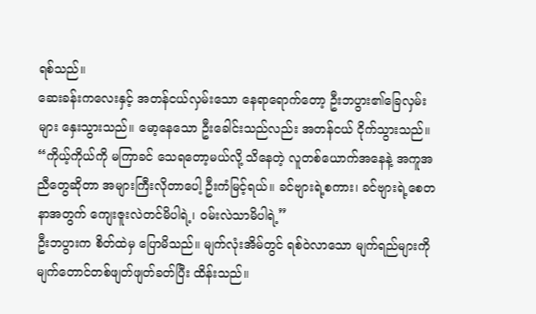ရစ်သည်။
ဆေးခန်းကလေးနှင့် အတန်ငယ်လှမ်းသော နေရာရောက်တော့ ဦးဘပွား၏ခြေလှမ်းများ နှေးသွားသည်။ မော့နေသော ဦးခေါင်းသည်လည်း အတန်ငယ် ငိုက်သွားသည်။
“ကိုယ့်ကိုယ်ကို မကြာခင် သေရတော့မယ်လို့ သိနေတဲ့ လူတစ်ယောက်အနေနဲ့ အကူအညီတွေဆိုတာ အများကြီးလိုတာပေါ့ ဦးကံမြင့်ရယ်။ ခင်ဗျားရဲ့စကား၊ ခင်ဗျားရဲ့စေတနာအတွက် ကျေးဇူးလဲတင်မိပါရဲ့၊ ဝမ်းလဲသာမိပါရဲ့”
ဦးဘပွားက စိတ်ထဲမှ ပြောမိသည်။ မျက်လုံးအိမ်တွင် ရစ်ဝဲလာသော မျက်ရည်များကို မျက်တောင်တစ်ဖျတ်ဖျတ်ခတ်ပြီး ထိန်းသည်။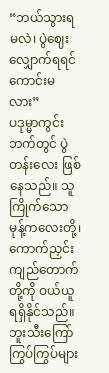“ဘယ်သွားရမလဲ၊ ပွဲဈေးလျှောက်ရရင် ကောင်းမလား”
ပဒုမ္မာကွင်းဘက်တွင် ပွဲတန်းလေး ဖြစ်နေသည်။ သူကြိုက်သော မုန့်ကလေးတို့၊ ကောက်ညှင်းကျည်တောက်တို့ကို ဝယ်ယူ ရရှိနိုင်သည်။ ဘူးသီးကြော်ကြွပ်ကြွပ်များ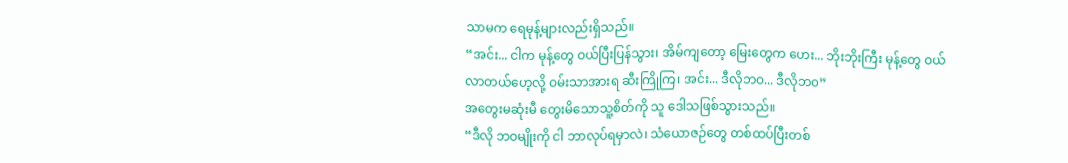သာမက ရေမုန့်များလည်းရှိသည်။
“အင်း... ငါက မုန့်တွေ ဝယ်ပြီးပြန်သွား၊ အိမ်ကျတော့ မြေးတွေက ဟေး... ဘိုးဘိုးကြီး မုန့်တွေ ဝယ်လာတယ်ဟေ့လို့ ဝမ်းသာအားရ ဆီးကြိုကြ၊ အင်း... ဒီလိုဘဝ... ဒီလိုဘ၀”
အတွေးမဆုံးမီ တွေးမိသောသူ့စိတ်ကို သူ ဒေါသဖြစ်သွားသည်။
“ဒီလို ဘဝမျိုးကို ငါ ဘာလုပ်ရမှာလဲ၊ သံယောဇဉ်တွေ တစ်ထပ်ပြီးတစ်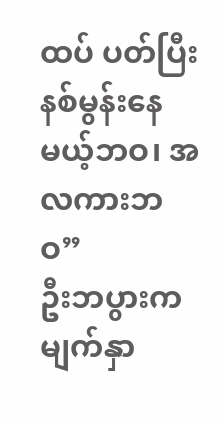ထပ် ပတ်ပြီး နစ်မွန်းနေမယ့်ဘဝ၊ အလကားဘဝ”
ဦးဘပွားက မျက်နှာ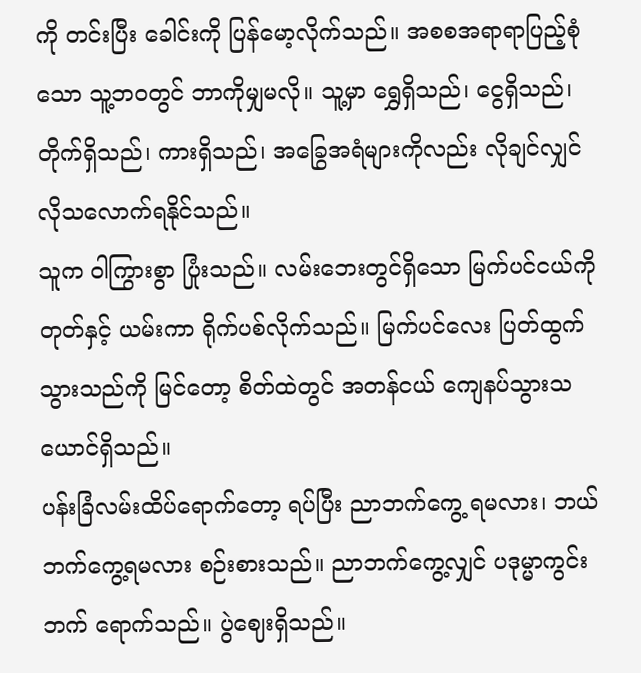ကို တင်းပြီး ခေါင်းကို ပြန်မော့လိုက်သည်။ အစစအရာရာပြည့်စုံသော သူ့ဘဝတွင် ဘာကိုမျှမလို။ သူ့မှာ ရွှေရှိသည်၊ ငွေရှိသည်၊ တိုက်ရှိသည်၊ ကားရှိသည်၊ အခြွေအရံများကိုလည်း လိုချင်လျှင် လိုသလောက်ရနိုင်သည်။
သူက ဝါကြွားစွာ ပြုံးသည်။ လမ်းဘေးတွင်ရှိသော မြက်ပင်ငယ်ကို တုတ်နှင့် ယမ်းကာ ရိုက်ပစ်လိုက်သည်။ မြက်ပင်လေး ပြတ်ထွက်သွားသည်ကို မြင်တော့ စိတ်ထဲတွင် အတန်ငယ် ကျေနပ်သွားသယောင်ရှိသည်။
ပန်းခြံလမ်းထိပ်ရောက်တော့ ရပ်ပြီး ညာဘက်ကွေ့ ရမလား၊ ဘယ်ဘက်ကွေ့ရမလား စဉ်းစားသည်။ ညာဘက်ကွေ့လျှင် ပဒုမ္မာကွင်းဘက် ရောက်သည်။ ပွဲဈေးရှိသည်။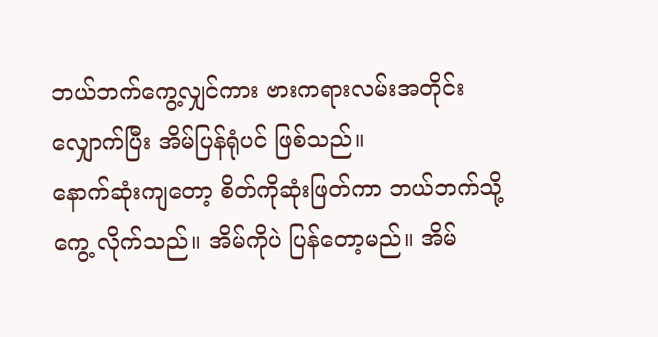ဘယ်ဘက်ကွေ့လျှင်ကား ဗားကရားလမ်းအတိုင်း လျှောက်ပြီး အိမ်ပြန်ရုံပင် ဖြစ်သည်။
နောက်ဆုံးကျတော့ စိတ်ကိုဆုံးဖြတ်ကာ ဘယ်ဘက်သို့ ကွေ့ လိုက်သည်။ အိမ်ကိုပဲ ပြန်တော့မည်။ အိမ်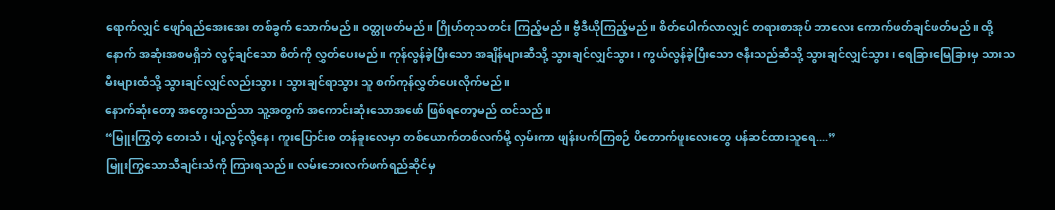ရောက်လျှင် ဖျော်ရည်အေးအေး တစ်ခွက် သောက်မည်။ ဝတ္ထုဖတ်မည်။ ဂြိုဟ်တုသတင်း ကြည့်မည်။ ဗွီဒီယိုကြည့်မည်။ စိတ်ပေါက်လာလျှင် တရားစာအုပ် ဘာလေး ကောက်ဖတ်ချင်ဖတ်မည်။ ထို့နောက် အဆုံးအစမရှိဘဲ လွင့်ချင်သော စိတ်ကို လွှတ်ပေးမည်။ ကုန်လွန်ခဲ့ပြီးသော အချိန်များဆီသို့ သွားချင်လျှင်သွား၊ ကွယ်လွန်ခဲ့ပြီးသော ဇနီးသည်ဆီသို့ သွားချင်လျှင်သွား၊ ရေခြားမြေခြားမှ သားသမီးများထံသို့ သွားချင်လျှင်လည်းသွား၊ သွားချင်ရာသွား သူ စက်ကုန်လွှတ်ပေးလိုက်မည်။
နောက်ဆုံးတော့ အတွေးသည်သာ သူ့အတွက် အကောင်းဆုံးသောအဖော် ဖြစ်ရတော့မည် ထင်သည်။
“မြူးကြွတဲ့ တေးသံ၊ ပျံ့လွင့်လို့နေ၊ ကူးပြောင်းစ တန်ခူးလေမှာ တစ်ယောက်တစ်လက်မို့ လှမ်းကာ ဖျန်းပက်ကြစဉ် ပိတောက်ဖူးလေးတွေ ပန်ဆင်ထားသူရေ....”
မြူးကြွသောသီချင်းသံကို ကြားရသည်။ လမ်းဘေးလက်ဖက်ရည်ဆိုင်မှ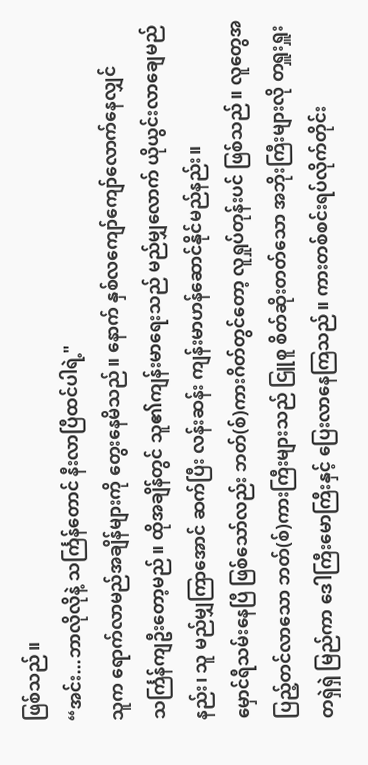ဖြစ်သည်။
“အင်း...ဘာလိုလိုနဲ့ သင်္ကြန်တောင် နီးလာပြီထင်ပါရဲ့"
သူက ရောက်လာမည်အချိန်များကို တွေးနေမိသည်။ နောက် နှစ်လကျော်ကျော်လောက်နေလျှင် သင်္ကြန်ကျဦးတော့မည်။ ထိုအချိန်တွင် သူ၏ကျန်းမာရေးသည် မည်မျှလောက် ယိုယွင်းလာချေမည်နည်း၊ သူ မည်မျှကြာအောင် ဆက်ပြီး လန်းဆန်း ကျန်းမာဟန်ဆောင်နိုင်မည်နည်း။
မှောင်ရီသမ်းနေပြီ ဖြစ်သော်လည်း ဘတ်(စ်)ကားဂိတ်တွင်တော့ လူရှုပ်တုန်းပင် ဖြစ်သည်။ လူတွေအပြည့်တင်လာသော ဘတ်(စ်)ကားကြီးများသည် ငြူစူ စိတ်ဆိုးတတ်သော အဘိုးကြီးများလို တရှူးရှူး တရှဲရှဲ မြည်ကာ ဒေါကြီးမောကြီးနှင့် ပြေးလာနေကြသည်။ ကားတစ်စင်းရပ်လိုက်တိုင်း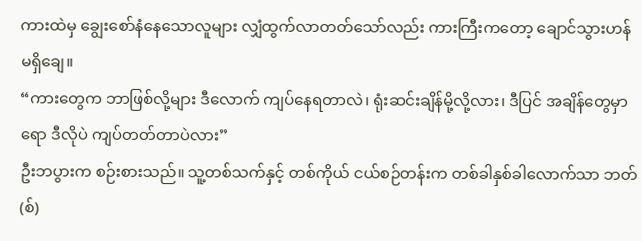ကားထဲမှ ချွေးစော်နံနေသောလူများ လျှံထွက်လာတတ်သော်လည်း ကားကြီးကတော့ ချောင်သွားဟန် မရှိချေ။
“ကားတွေက ဘာဖြစ်လို့များ ဒီလောက် ကျပ်နေရတာလဲ၊ ရုံးဆင်းချိန်မို့လို့လား၊ ဒီပြင် အချိန်တွေမှာရော ဒီလိုပဲ ကျပ်တတ်တာပဲလား”
ဦးဘပွားက စဉ်းစားသည်။ သူ့တစ်သက်နှင့် တစ်ကိုယ် ငယ်စဉ်တန်းက တစ်ခါနှစ်ခါလောက်သာ ဘတ်(စ်)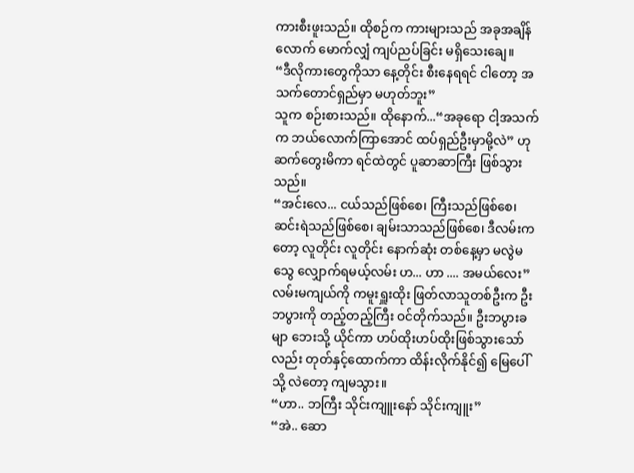ကားစီးဖူးသည်။ ထိုစဉ်က ကားများသည် အခုအချိန်လောက် မောက်လျှံ ကျပ်ညပ်ခြင်း မရှိသေးချေ။
“ဒီလိုကားတွေကိုသာ နေ့တိုင်း စီးနေရရင် ငါတော့ အသက်တောင်ရှည်မှာ မဟုတ်ဘူး”
သူက စဉ်းစားသည်။ ထိုနောက်...“အခုရော ငါ့အသက်က ဘယ်လောက်ကြာအောင် ထပ်ရှည်ဦးမှာမို့လဲ” ဟု ဆက်တွေးမိကာ ရင်ထဲတွင် ပူဆာဆာကြီး ဖြစ်သွားသည်။
“အင်းလေ... ငယ်သည်ဖြစ်စေ၊ ကြီးသည်ဖြစ်စေ၊ ဆင်းရဲသည်ဖြစ်စေ၊ ချမ်းသာသည်ဖြစ်စေ၊ ဒီလမ်းကတော့ လူတိုင်း လူတိုင်း နောက်ဆုံး တစ်နေ့မှာ မလွဲမသွေ လျှောက်ရမယ့်လမ်း ဟ... ဟာ .... အမယ်လေး”
လမ်းမကျယ်ကို ကမူးရှူးထိုး ဖြတ်လာသူတစ်ဦးက ဦးဘပွားကို တည့်တည့်ကြီး ဝင်တိုက်သည်။ ဦးဘပွားခမျာ ဘေးသို့ ယိုင်ကာ ဟပ်ထိုးဟပ်ထိုးဖြစ်သွားသော်လည်း တုတ်နှင့်ထောက်ကာ ထိန်းလိုက်နိုင်၍ မြေပေါ်သို့ လဲတော့ ကျမသွား။
“ဟာ.. ဘကြီး သိုင်းကျူးနော် သိုင်းကျူး”
“အဲ.. ဆော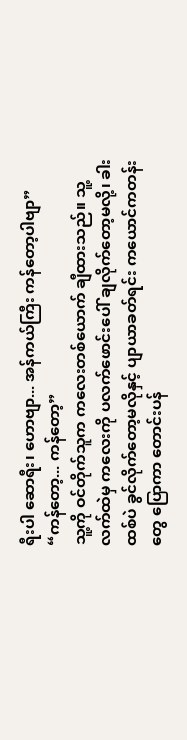ရီးပါ ဆောရီး၊ ဟောဗျာ... အန်ကယ်ကြီး ကန်တော့ပါဗျာ”
“ကန်တော့... ကန်တော့”
သူ့ကို ဝင်တိုက်သူက ကလေးတစ်ယောက် ချီထားသည်။ သူ့လက်ထဲမှ ကလေးကို ပလက်ဖောင်းပေါ် ချလိုက်တော့မလို့၊ ခါးထစ်ပဲ ခွင်လိုက်တော့မလိုနှင့် ပျာယာခတ်ရင်း ကယောင်ကတန်းတွေ ပြောကာ တောင်းပန်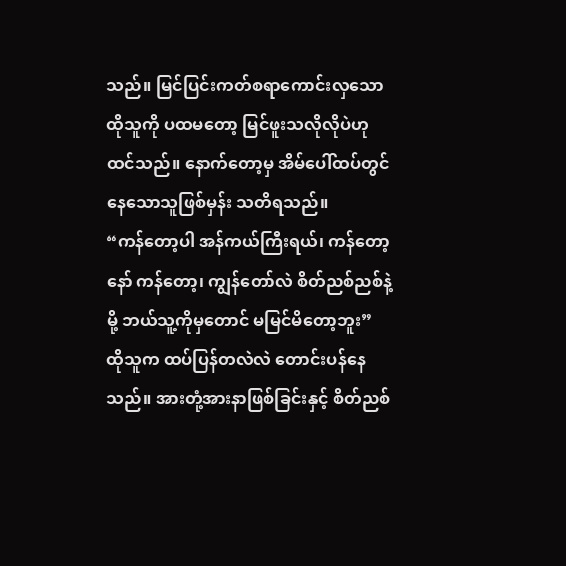သည်။ မြင်ပြင်းကတ်စရာကောင်းလှသော ထိုသူကို ပထမတော့ မြင်ဖူးသလိုလိုပဲဟု ထင်သည်။ နောက်တော့မှ အိမ်ပေါ်ထပ်တွင် နေသောသူဖြစ်မှန်း သတိရသည်။
“ကန်တော့ပါ အန်ကယ်ကြီးရယ်၊ ကန်တော့နော် ကန်တော့၊ ကျွန်တော်လဲ စိတ်ညစ်ညစ်နဲ့မို့ ဘယ်သူ့ကိုမှတောင် မမြင်မိတော့ဘူး”
ထိုသူက ထပ်ပြန်တလဲလဲ တောင်းပန်နေသည်။ အားတုံ့အားနာဖြစ်ခြင်းနှင့် စိတ်ညစ်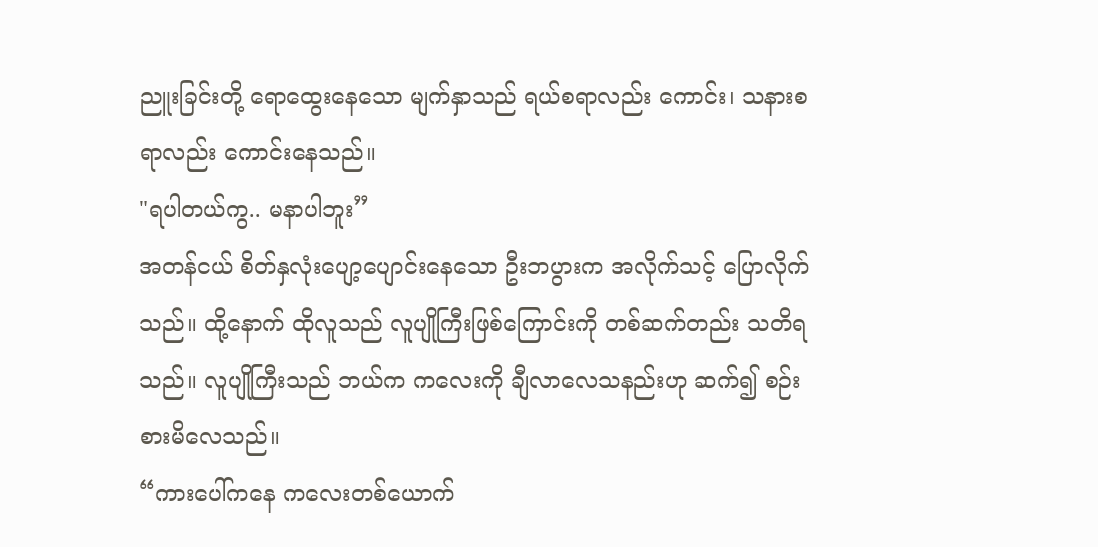ညူးခြင်းတို့ ရောထွေးနေသော မျက်နှာသည် ရယ်စရာလည်း ကောင်း၊ သနားစရာလည်း ကောင်းနေသည်။
"ရပါတယ်ကွ.. မနာပါဘူး”
အတန်ငယ် စိတ်နှလုံးပျော့ပျောင်းနေသော ဦးဘပွားက အလိုက်သင့် ပြောလိုက်သည်။ ထို့နောက် ထိုလူသည် လူပျိုကြီးဖြစ်ကြောင်းကို တစ်ဆက်တည်း သတိရသည်။ လူပျိုကြီးသည် ဘယ်က ကလေးကို ချီလာလေသနည်းဟု ဆက်၍ စဉ်းစားမိလေသည်။
“ကားပေါ်ကနေ ကလေးတစ်ယောက်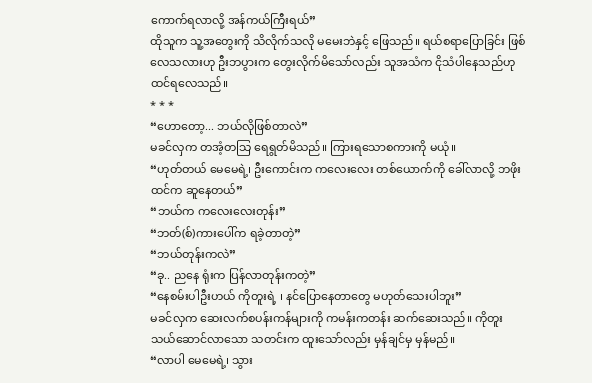ကောက်ရလာလို့ အန်ကယ်ကြီးရယ်”
ထိုသူက သူ့အတွေးကို သိလိုက်သလို မမေးဘဲနှင့် ဖြေသည်။ ရယ်စရာပြောခြင်း ဖြစ်လေသလားဟု ဦးဘပွားက တွေးလိုက်မိသော်လည်း သူအသံက ငိုသံပါနေသည်ဟု ထင်ရလေသည်။
* * *
“ဟောတော့... ဘယ်လိုဖြစ်တာလဲ”
မခင်လှက တအံ့တသြ ရေရွတ်မိသည်။ ကြားရသောစကားကို မယုံ။
“ဟုတ်တယ် မေမေရဲ့၊ ဦးကောင်းက ကလေးလေး တစ်ယောက်ကို ခေါ်လာလို့ ဘဖိုးထင်က ဆူနေတယ်”
“ဘယ်က ကလေးလေးတုန်း”
“ဘတ်(စ်)ကားပေါ်က ရခဲ့တာတဲ့”
“ဘယ်တုန်းကလဲ”
“ခု.. ညနေ ရုံးက ပြန်လာတုန်းကတဲ့”
“နေစမ်းပါဦးဟယ် ကိုတူးရဲ့ ၊ နင်ပြောနေတာတွေ မဟုတ်သေးပါဘူး”
မခင်လှက ဆေးလက်စပန်းကန်များကို ကမန်းကတန်း ဆက်ဆေးသည်။ ကိုတူး သယ်ဆောင်လာသော သတင်းက ထူးသော်လည်း မှန်ချင်မှ မှန်မည်။
“လာပါ မေမေရဲ့၊ သွား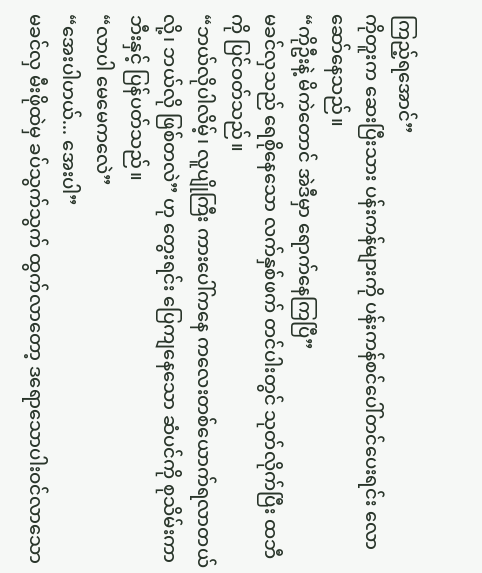ကြည့်ရအောင်”
ကိုတူးက ဆေးပြီးသား ပန်းကန်များကို ပန်းကန်စင်ပေါ်တင်ပေးရင်း လောဆော်နေသည်။
“ကိုဦးနဲ့ မိကဲတောင် အဲဒီမှာ ရောက်နေကြပြီ”
မခင်လှသည် ရေစိုနေသော လက်နှစ်ဖက် တင်ပါးတွင် သုတ်လိုက်ပြီး ထဘီကို ပြင်ဝတ်သည်။
“ဘယ်လိုပါလိမ့်၊ လူပျိုကြီး ကားပေါ်ကနေ ကလေးတစ်ယောက်ရလာတယ်လို့၊ ဘယ်လို ဖြစ်တလဲ” ဟု တွေးရင်း ပြေကျနေသော ဆံပင်ကို စုသိမ်းကာ ဘီးနှင့် ပြန်ပတ်သည်။
“လာပါ မေမေကလေဲ”
“အေးပါဟယ်... အေးပါ”
မခင်လှ မီးဖိုထဲမှ ခပ်သွက်သွက် ထွက်လာတော့ ဒရောသောပါးဝင်လာသော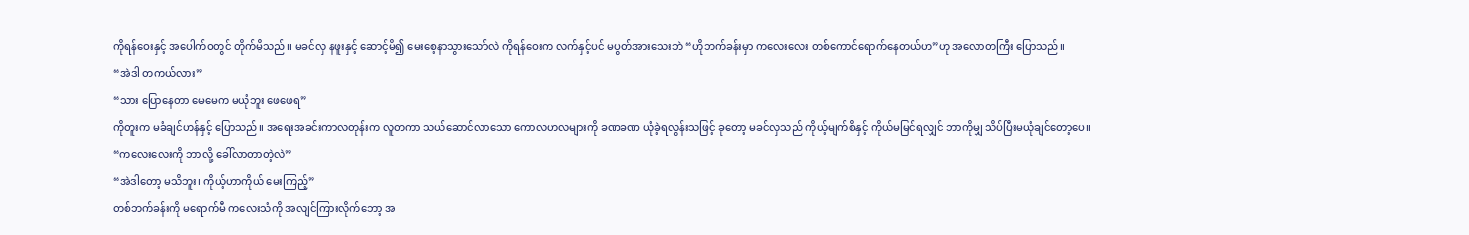ကိုရန်ဝေးနှင့် အပေါက်ဝတွင် တိုက်မိသည်။ မခင်လှ နဖူးနှင့် ဆောင့်မိ၍ မေးစေ့နာသွားသော်လဲ ကိုရန်ဝေးက လက်နှင့်ပင် မပွတ်အားသေးဘဲ “ဟိုဘက်ခန်းမှာ ကလေးလေး တစ်ကောင်ရောက်နေတယ်ဟ”ဟု အလောတကြီး ပြောသည်။
“အဲဒါ တကယ်လား”
“သား ပြောနေတာ မေမေက မယုံဘူး ဖေဖေရ”
ကိုတူးက မခံချင်ဟန်နှင့် ပြောသည်။ အရေးအခင်းကာလတုန်းက လူတကာ သယ်ဆောင်လာသော ကောလဟလများကို ခဏခဏ ယုံခဲ့ရလွန်းသဖြင့် ခုတော့ မခင်လှသည် ကိုယ့်မျက်စိနှင့် ကိုယ်မမြင်ရလျှင် ဘာကိုမျှ သိပ်ပြီးမယုံချင်တော့ပေ။
“ကလေးလေးကို ဘာလို့ ခေါ်လာတာတဲ့လဲ”
“အဲဒါတော့ မသိဘူး၊ ကိုယ့်ဟာကိုယ် မေးကြည့်”
တစ်ဘက်ခန်းကို မရောက်မီ ကလေးသံကို အလျင်ကြားလိုက်ဘော့ အ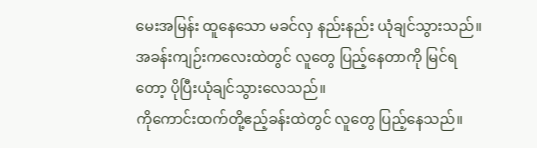မေးအမြန်း ထူနေသော မခင်လှ နည်းနည်း ယုံချင်သွားသည်။ အခန်းကျဉ်းကလေးထဲတွင် လူတွေ ပြည့်နေတာကို မြင်ရတော့ ပိုပြီးယုံချင်သွားလေသည်။
ကိုကောင်းထက်တို့ဧည့်ခန်းထဲတွင် လူတွေ ပြည့်နေသည်။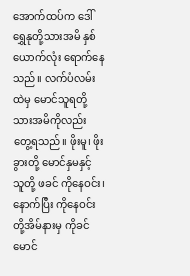အောက်ထပ်က ဒေါ်ရွှေနုတို့သားအမိ နှစ်ယောက်လုံး ရောက်နေသည်။ လက်ပံလမ်းထဲမှ မောင်သူရတို့သားအမိကိုလည်း တွေ့ရသည်။ ဖိုးမူ၊ ဖိုးခွားတို့ မောင်နှမနှင့် သူတို့ ဖခင် ကိုနေဝင်း၊ နောက်ပြီး ကိုနေဝင်းတို့အိမ်နားမှ ကိုခင်မောင်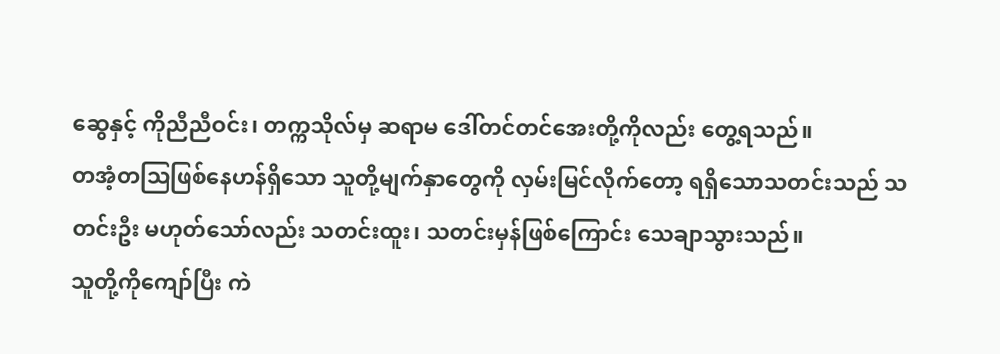ဆွေနှင့် ကိုညီညီဝင်း၊ တက္ကသိုလ်မှ ဆရာမ ဒေါ်တင်တင်အေးတို့ကိုလည်း တွေ့ရသည်။
တအံ့တသြဖြစ်နေဟန်ရှိသော သူတို့မျက်နှာတွေကို လှမ်းမြင်လိုက်တော့ ရရှိသောသတင်းသည် သတင်းဦး မဟုတ်သော်လည်း သတင်းထူး၊ သတင်းမှန်ဖြစ်ကြောင်း သေချာသွားသည်။
သူတို့ကိုကျော်ပြီး ကဲ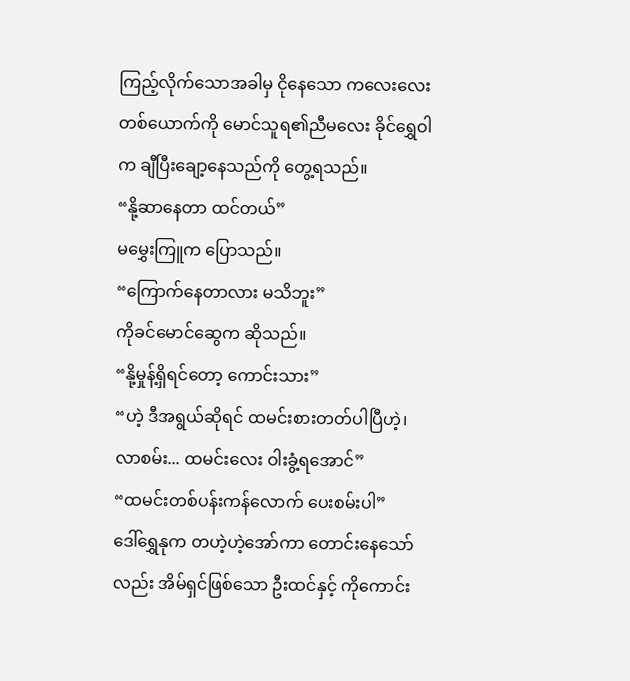ကြည့်လိုက်သောအခါမှ ငိုနေသော ကလေးလေးတစ်ယောက်ကို မောင်သူရ၏ညီမလေး ခိုင်ရွှေဝါက ချီပြီးချော့နေသည်ကို တွေ့ရသည်။
“နို့ဆာနေတာ ထင်တယ်”
မမွှေးကြူက ပြောသည်။
“ကြောက်နေတာလား မသိဘူး”
ကိုခင်မောင်ဆွေက ဆိုသည်။
“နို့မှုန့်ရှိရင်တော့ ကောင်းသား”
“ဟဲ့ ဒီအရွယ်ဆိုရင် ထမင်းစားတတ်ပါပြီဟဲ့၊ လာစမ်း... ထမင်းလေး ဝါးခွံ့ရအောင်”
“ထမင်းတစ်ပန်းကန်လောက် ပေးစမ်းပါ”
ဒေါ်ရွှေနုက တဟဲ့ဟဲ့အော်ကာ တောင်းနေသော်လည်း အိမ်ရှင်ဖြစ်သော ဦးထင်နှင့် ကိုကောင်း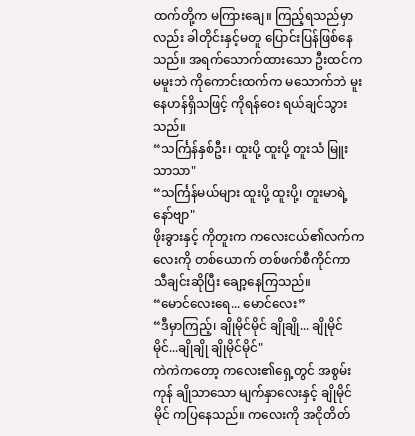ထက်တို့က မကြားချေ။ ကြည့်ရသည်မှာလည်း ခါတိုင်းနှင့်မတူ ပြောင်းပြန်ဖြစ်နေသည်။ အရက်သောက်ထားသော ဦးထင်က မမူးဘဲ ကိုကောင်းထက်က မသောက်ဘဲ မူးနေဟန်ရှိသဖြင့် ကိုရန်ဝေး ရယ်ချင်သွားသည်။
“သင်္ကြန်နှစ်ဦး၊ ထူးပို့ ထူးပို့ တူးသံ မြူးသာသာ"
“သင်္ကြန်မယ်များ ထူးပို့ ထူးပို့၊ တူးမာရဲ့ နော်ဗျာ"
ဖိုးခွားနှင့် ကိုတူးက ကလေးငယ်၏လက်ကလေးကို တစ်ယောက် တစ်ဖက်စီကိုင်ကာ သီချင်းဆိုပြီး ချော့နေကြသည်။
“မောင်လေးရေ... မောင်လေး”
“ဒီမှာကြည့်၊ ချိုမိုင်မိုင် ချိုချို... ချိုမိုင်မိုင်...ချိုချို ချိုမိုင်မိုင်"
ကဲကဲကတော့ ကလေး၏ရှေ့တွင် အစွမ်းကုန် ချိုသာသော မျက်နှာလေးနှင့် ချိုမိုင်မိုင် ကပြနေသည်။ ကလေးကို အငိုတိတ်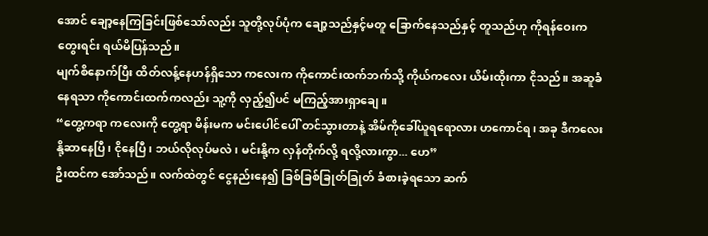အောင် ချော့နေကြခြင်းဖြစ်သော်လည်း သူတို့လုပ်ပုံက ချော့သည်နှင့်မတူ ခြောက်နေသည်နှင့် တူသည်ဟု ကိုရန်ဝေးက တွေးရင်း ရယ်မိပြန်သည်။
မျက်စိနောက်ပြီး ထိတ်လန့်နေဟန်ရှိသော ကလေးက ကိုကောင်းထက်ဘက်သို့ ကိုယ်ကလေး ယိမ်းထိုးကာ ငိုသည်။ အဆူခံနေရသာ ကိုကောင်းထက်ကလည်း သူ့ကို လှည့်၍ပင် မကြည့်အားရှာချေ။
“တွေ့ကရာ ကလေးကို တွေ့ရာ မိန်းမက မင်းပေါင်ပေါ် တင်သွားတာနဲ့ အိမ်ကိုခေါ်ယူရရောလား ဟကောင်ရ၊ အခု ဒီကလေး နို့ဆာနေပြီ၊ ငိုနေပြီ၊ ဘယ်လိုလုပ်မလဲ၊ မင်းနို့က လှန်တိုက်လို့ ရလို့လားကွာ... ဟေ”
ဦးထင်က အော်သည်။ လက်ထဲတွင် ငွေနည်းနေ၍ ခြစ်ခြစ်ခြုတ်ခြုတ် ခံစားခဲ့ရသော ဆက်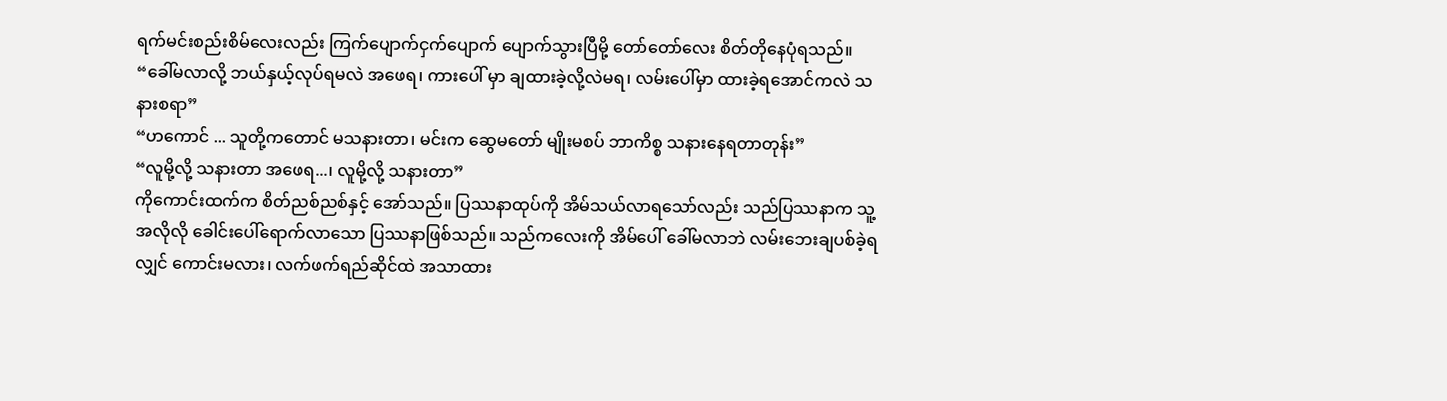ရက်မင်းစည်းစိမ်လေးလည်း ကြက်ပျောက်ငှက်ပျောက် ပျောက်သွားပြီမို့ တော်တော်လေး စိတ်တိုနေပုံရသည်။
“ခေါ်မလာလို့ ဘယ်နှယ့်လုပ်ရမလဲ အဖေရ၊ ကားပေါ် မှာ ချထားခဲ့လို့လဲမရ၊ လမ်းပေါ်မှာ ထားခဲ့ရအောင်ကလဲ သနားစရာ”
“ဟကောင် ... သူတို့ကတောင် မသနားတာ၊ မင်းက ဆွေမတော် မျိုးမစပ် ဘာကိစ္စ သနားနေရတာတုန်း”
“လူမို့လို့ သနားတာ အဖေရ...၊ လူမို့လို့ သနားတာ”
ကိုကောင်းထက်က စိတ်ညစ်ညစ်နှင့် အော်သည်။ ပြဿနာထုပ်ကို အိမ်သယ်လာရသော်လည်း သည်ပြဿနာက သူ့အလိုလို ခေါင်းပေါ်ရောက်လာသော ပြဿနာဖြစ်သည်။ သည်ကလေးကို အိမ်ပေါ် ခေါ်မလာဘဲ လမ်းဘေးချပစ်ခဲ့ရလျှင် ကောင်းမလား၊ လက်ဖက်ရည်ဆိုင်ထဲ အသာထား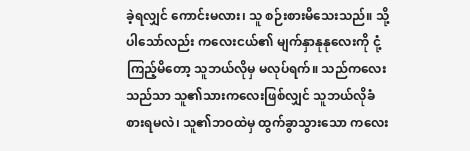ခဲ့ရလျှင် ကောင်းမလား၊ သူ စဉ်းစားမိသေးသည်။ သို့ပါသော်လည်း ကလေးငယ်၏ မျက်နှာနုနုလေးကို ငုံ့ကြည့်မိတော့ သူဘယ်လိုမှ မလုပ်ရက်။ သည်ကလေးသည်သာ သူ၏သားကလေးဖြစ်လျှင် သူဘယ်လိုခံစားရမလဲ၊ သူ၏ဘဝထဲမှ ထွက်ခွာသွားသော ကလေး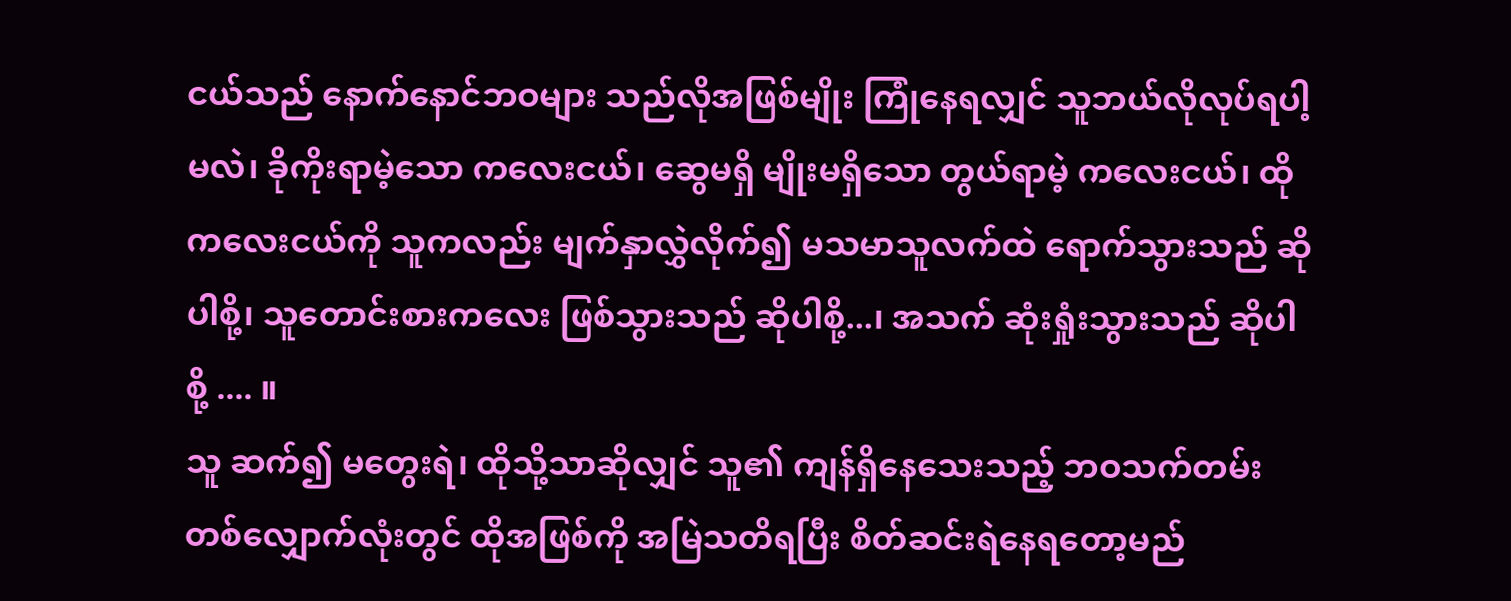ငယ်သည် နောက်နောင်ဘဝများ သည်လိုအဖြစ်မျိုး ကြုံနေရလျှင် သူဘယ်လိုလုပ်ရပါ့မလဲ၊ ခိုကိုးရာမဲ့သော ကလေးငယ်၊ ဆွေမရှိ မျိုးမရှိသော တွယ်ရာမဲ့ ကလေးငယ်၊ ထိုကလေးငယ်ကို သူကလည်း မျက်နှာလွှဲလိုက်၍ မသမာသူလက်ထဲ ရောက်သွားသည် ဆိုပါစို့၊ သူတောင်းစားကလေး ဖြစ်သွားသည် ဆိုပါစို့...၊ အသက် ဆုံးရှုံးသွားသည် ဆိုပါစို့ .... ။
သူ ဆက်၍ မတွေးရဲ၊ ထိုသို့သာဆိုလျှင် သူ၏ ကျန်ရှိနေသေးသည့် ဘဝသက်တမ်းတစ်လျှောက်လုံးတွင် ထိုအဖြစ်ကို အမြဲသတိရပြီး စိတ်ဆင်းရဲနေရတော့မည်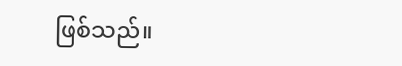ဖြစ်သည်။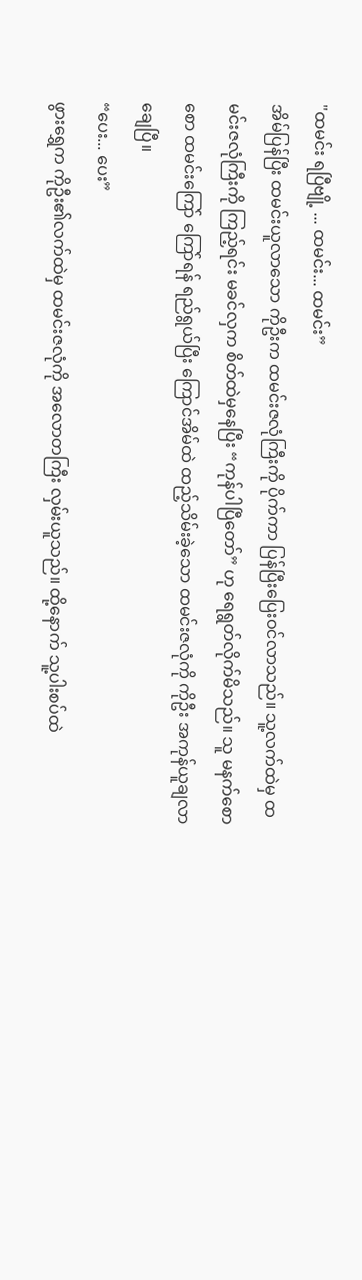"ထမင်း ရပြီဗျို့ ... ထမင်း... ထမင်း”
အိမ်ပြန်ပြီး ထမင်းယူလာသော ကိုဦးက ထမင်းဇလုံကြီးကို ပိုက်ကာ ပြန်ပြီးပြေးဝင်လာသည်။ သူ့လက်ထဲမှ ထမင်းဇလုံကြီးကို ကြည့်ရင်း မခင်လှက စိတ်ထဲမှနေပြီး “ကုန်ပါပြီတော်” ဟု ရေရွတ်လိုက်မိသည်။ သူ မနက်စောစော ထမင်းကြော် ကြော်ရန် ရည်ရွယ်ပြီး ကြောင်အိမ်ထဲ ထည့်သိမ်းခဲ့သော ထမင်းဇလုံကို ကိုဦး အကုန်ယူချလာချေပြီ။
“ပေး... ပေး”
ဖွားရွှေက ကိုဦး၏လက်ထဲမှ ထမင်းဇလုံကို အလောတကြီး လှမ်းယူသည်။ ထို့နောက် သူ့ပါးစပ်ထဲ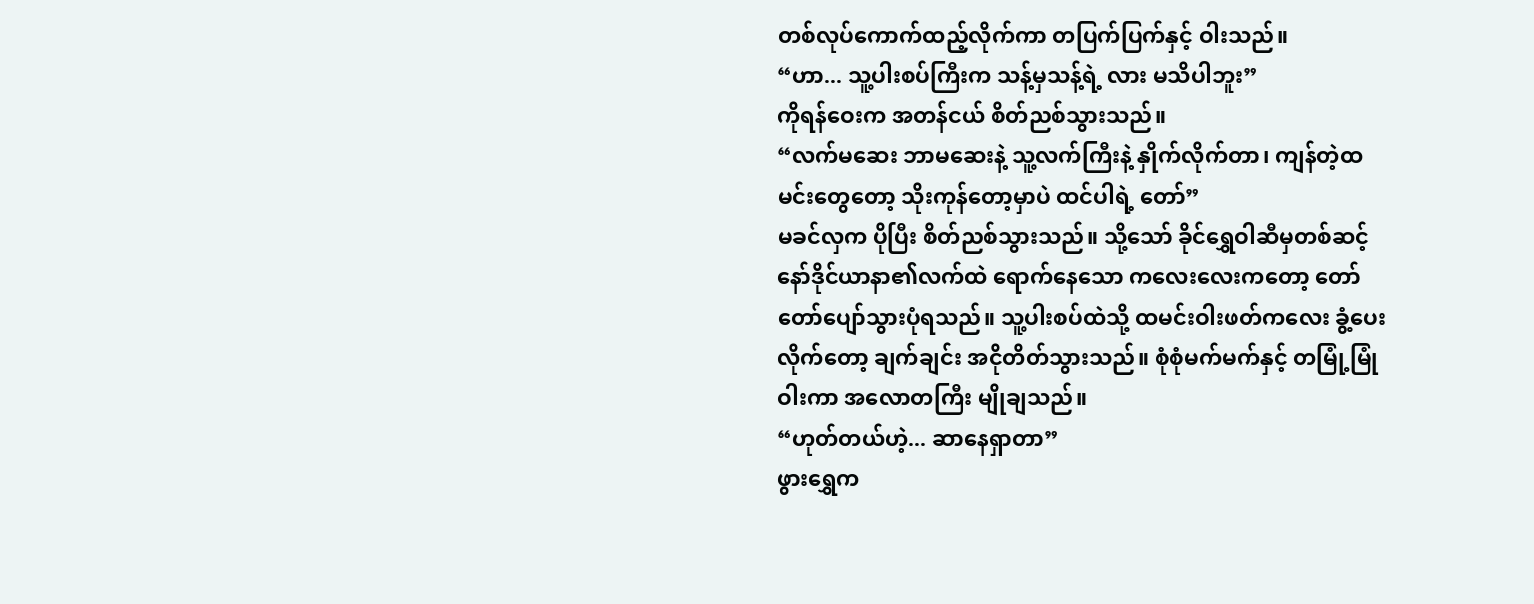တစ်လုပ်ကောက်ထည့်လိုက်ကာ တပြက်ပြက်နှင့် ဝါးသည်။
“ဟာ... သူ့ပါးစပ်ကြီးက သန့်မှသန့်ရဲ့ လား မသိပါဘူး”
ကိုရန်ဝေးက အတန်ငယ် စိတ်ညစ်သွားသည်။
“လက်မဆေး ဘာမဆေးနဲ့ သူ့လက်ကြီးနဲ့ နှိုက်လိုက်တာ၊ ကျန်တဲ့ထမင်းတွေတော့ သိုးကုန်တော့မှာပဲ ထင်ပါရဲ့ တော်”
မခင်လှက ပိုပြီး စိတ်ညစ်သွားသည်။ သို့သော် ခိုင်ရွှေဝါဆီမှတစ်ဆင့် နော်ဒိုင်ယာနာ၏လက်ထဲ ရောက်နေသော ကလေးလေးကတော့ တော်တော်ပျော်သွားပုံရသည်။ သူ့ပါးစပ်ထဲသို့ ထမင်းဝါးဖတ်ကလေး ခွံ့ပေးလိုက်တော့ ချက်ချင်း အငိုတိတ်သွားသည်။ စုံစုံမက်မက်နှင့် တမြုံ့မြုံဝါးကာ အလောတကြီး မျိုချသည်။
“ဟုတ်တယ်ဟဲ့... ဆာနေရှာတာ”
ဖွားရွှေက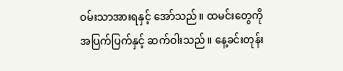ဝမ်းသာအားရနှင့် အော်သည်။ ထမင်းတွေကို အပြက်ပြက်နှင့် ဆက်ဝါးသည်။ နေ့ခင်းတုန်း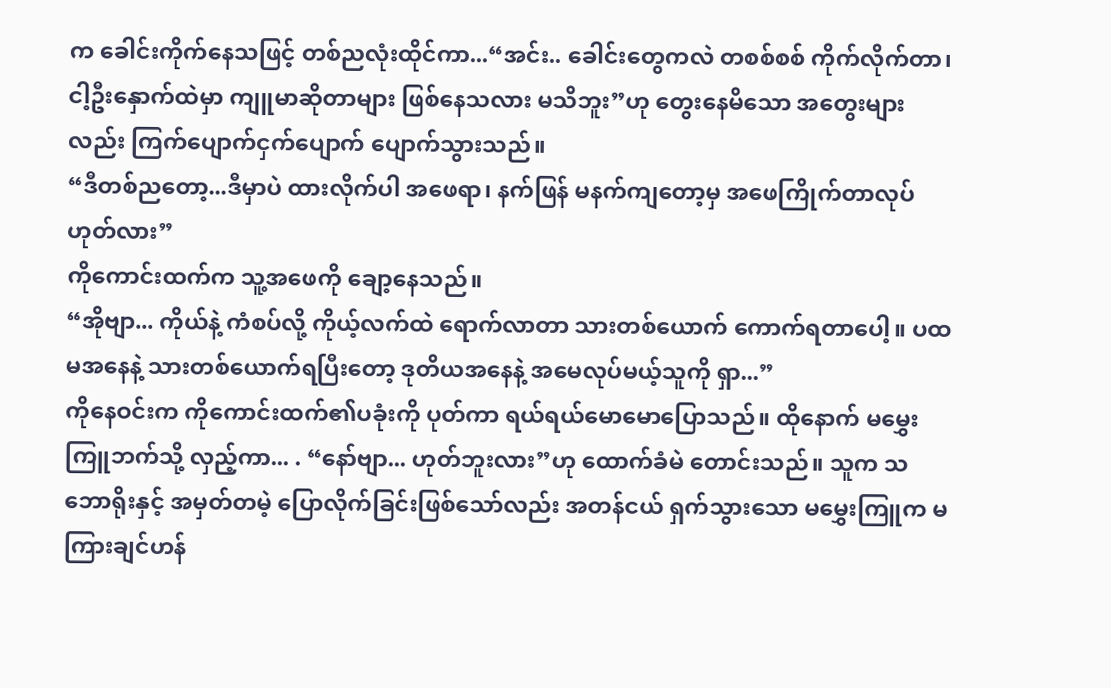က ခေါင်းကိုက်နေသဖြင့် တစ်ညလုံးထိုင်ကာ...“အင်း.. ခေါင်းတွေကလဲ တစစ်စစ် ကိုက်လိုက်တာ၊ ငါ့ဦးနှောက်ထဲမှာ ကျူမာဆိုတာများ ဖြစ်နေသလား မသိဘူး”ဟု တွေးနေမိသော အတွေးများလည်း ကြက်ပျောက်ငှက်ပျောက် ပျောက်သွားသည်။
“ဒီတစ်ညတော့...ဒီမှာပဲ ထားလိုက်ပါ အဖေရာ၊ နက်ဖြန် မနက်ကျတော့မှ အဖေကြိုက်တာလုပ် ဟုတ်လား”
ကိုကောင်းထက်က သူ့အဖေကို ချော့နေသည်။
“အိုဗျာ... ကိုယ်နဲ့ ကံစပ်လို့ ကိုယ့်လက်ထဲ ရောက်လာတာ သားတစ်ယောက် ကောက်ရတာပေါ့။ ပထမအနေနဲ့ သားတစ်ယောက်ရပြီးတော့ ဒုတိယအနေနဲ့ အမေလုပ်မယ့်သူကို ရှာ...”
ကိုနေဝင်းက ကိုကောင်းထက်၏ပခုံးကို ပုတ်ကာ ရယ်ရယ်မောမောပြောသည်။ ထိုနောက် မမွှေးကြူဘက်သို့ လှည့်ကာ... . “နော်ဗျာ... ဟုတ်ဘူးလား”ဟု ထောက်ခံမဲ တောင်းသည်။ သူက သဘောရိုးနှင့် အမှတ်တမဲ့ ပြောလိုက်ခြင်းဖြစ်သော်လည်း အတန်ငယ် ရှက်သွားသော မမွှေးကြူက မကြားချင်ဟန်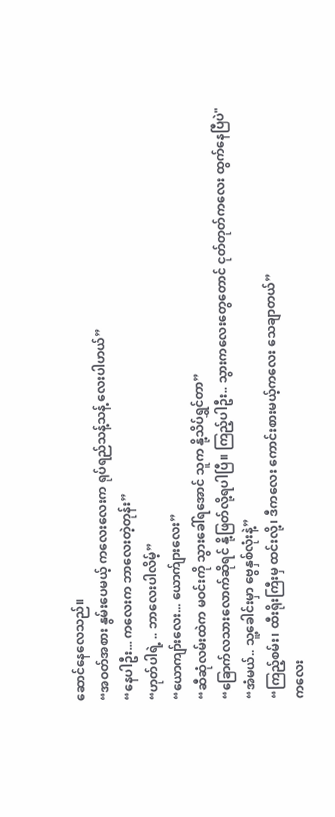ဆောင်နေလေသည်။
“အဝတ်အစား နွမ်းပေမယ့် ကလေးလေးက ရုပ်ရည်သန့်သန့် လေးပါဟယ်”
“နေပါဦး... ကလေးက ဘာလေးတဲ့တုန်း”
“ဟုတ်ပါရဲ့ .. ဘာလေးပါလိမ့်”
“ယောကျာ်းလေး... ယောက်ျားလေး”
“ဆီဆုံလမ်းထဲက မဝင်းကို သွားခေါ်ရအောင် သူက နို့သိပ်ရွှင်တာ”
“ခြောက်လသားလောက်ဆိုရင် နို့ဖြတ်လို့ရပါပြီ။ ကြည့်ပါဦး.. သွားကလေးတွေတောင် ငုတ်တုတ်ကလေး ထွက်နေပြီပဲ"
“အံမယ်.. သူ့ခေါင်းမှာ ဗွေနှစ်လုံးနဲ့”
“ကြည့်စမ်း၊ ထီးရိုးကြီးမှ ထင်းလို့၊ ဒီကလေး ကောင်းစားမယ့်ကလေး သေချာတယ်”
ကလေး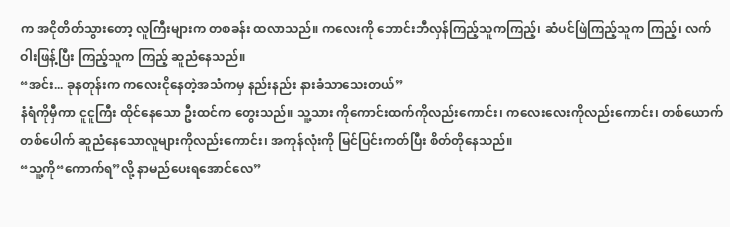က အငိုတိတ်သွားတော့ လူကြီးများက တစခန်း ထလာသည်။ ကလေးကို ဘောင်းဘီလှန်ကြည့်သူကကြည့်၊ ဆံပင်ဖြဲကြည့်သူက ကြည့်၊ လက်ဝါးဖြန့်ပြီး ကြည့်သူက ကြည့် ဆူညံနေသည်။
“အင်း... ခုနတုန်းက ကလေးငိုနေတဲ့အသံကမှ နည်းနည်း နားခံသာသေးတယ်”
နံရံကိုမှီကာ ငူငူကြီး ထိုင်နေသော ဦးထင်က တွေးသည်။ သူ့သား ကိုကောင်းထက်ကိုလည်းကောင်း၊ ကလေးလေးကိုလည်းကောင်း၊ တစ်ယောက်တစ်ပေါက် ဆူညံနေသောလူများကိုလည်းကောင်း၊ အကုန်လုံးကို မြင်ပြင်းကတ်ပြီး စိတ်တိုနေသည်။
“သူ့ကို“ကောက်ရ”လို့ နာမည်ပေးရအောင်လေ”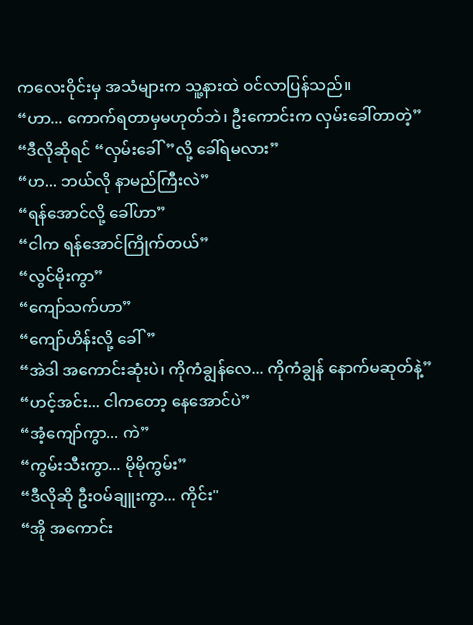ကလေးဝိုင်းမှ အသံများက သူ့နားထဲ ဝင်လာပြန်သည်။
“ဟာ... ကောက်ရတာမှမဟုတ်ဘဲ၊ ဦးကောင်းက လှမ်းခေါ်တာတဲ့”
“ဒီလိုဆိုရင် “လှမ်းခေါ်”လို့ ခေါ်ရမလား”
“ဟ... ဘယ်လို နာမည်ကြီးလဲ”
“ရန်အောင်လို့ ခေါ်ဟာ”
“ငါက ရန်အောင်ကြိုက်တယ်”
“လွင်မိုးကွာ”
“ကျော်သက်ဟာ”
“ကျော်ဟိန်းလို့ ခေါ်”
“အဲဒါ အကောင်းဆုံးပဲ၊ ကိုကံချွန်လေ... ကိုကံချွန် နောက်မဆုတ်နဲ့”
“ဟင့်အင်း... ငါကတော့ နေအောင်ပဲ”
“အံ့ကျော်ကွာ... ကဲ”
“ကွမ်းသီးကွာ... မိုမိုကွမ်း”
“ဒီလိုဆို ဦးဝမ်ချူးကွာ... ကိုင်း"
“အို အကောင်း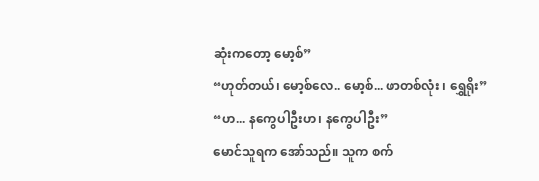ဆုံးကတော့ မော့စ်”
“ဟုတ်တယ်၊ မော့စ်လေ.. မော့စ်... ဖာတစ်လုံး ၊ ရွှေရိုး”
“ဟ... နကွေပါဦးဟ၊ နကွေပါဦး”
မောင်သူရက အော်သည်။ သူက စက်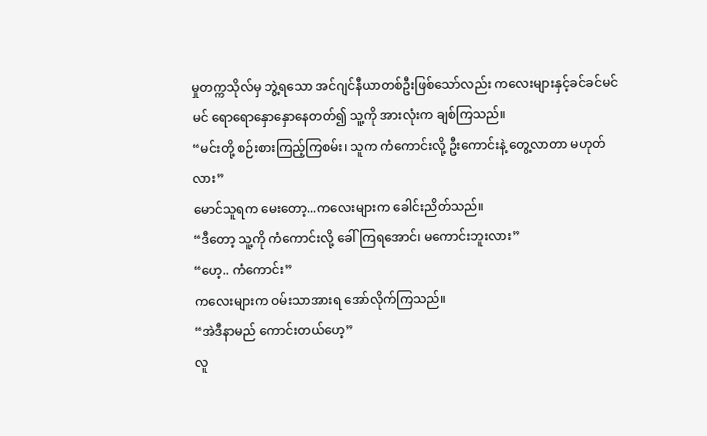မှုတက္ကသိုလ်မှ ဘွဲ့ရသော အင်ဂျင်နီယာတစ်ဦးဖြစ်သော်လည်း ကလေးများနှင့်ခင်ခင်မင်မင် ရောရောနှောနှောနေတတ်၍ သူ့ကို အားလုံးက ချစ်ကြသည်။
“မင်းတို့ စဉ်းစားကြည့်ကြစမ်း၊ သူက ကံကောင်းလို့ ဦးကောင်းနဲ့ တွေ့လာတာ မဟုတ်လား”
မောင်သူရက မေးတော့...ကလေးများက ခေါင်းညိတ်သည်။
“ဒီတော့ သူ့ကို ကံကောင်းလို့ ခေါ်ကြရအောင်၊ မကောင်းဘူးလား”
“ဟေ့.. ကံကောင်း”
ကလေးများက ဝမ်းသာအားရ အော်လိုက်ကြသည်။
“အဲဒီနာမည် ကောင်းတယ်ဟေ့”
လူ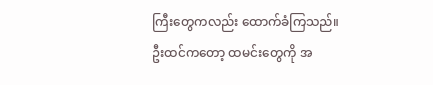ကြီးတွေကလည်း ထောက်ခံကြသည်။
ဦးထင်ကတော့ ထမင်းတွေကို အ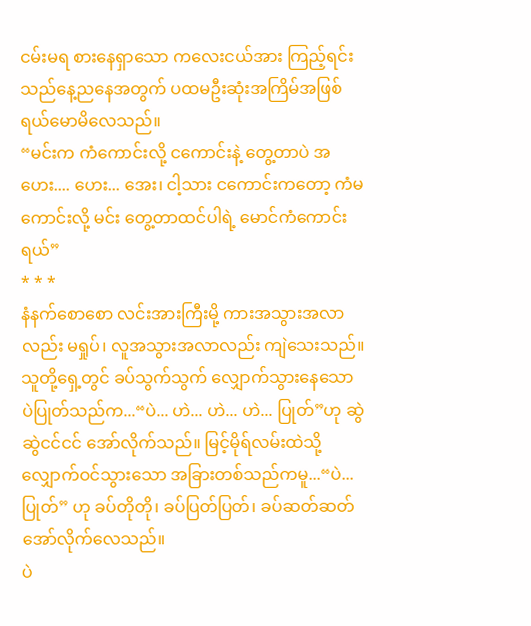ငမ်းမရ စားနေရှာသော ကလေးငယ်အား ကြည့်ရင်း သည်နေ့ညနေအတွက် ပထမဦးဆုံးအကြိမ်အဖြစ် ရယ်မောမိလေသည်။
“မင်းက ကံကောင်းလို့ ငကောင်းနဲ့ တွေ့တာပဲ အဟေး.... ဟေး... အေး၊ ငါ့သား ငကောင်းကတော့ ကံမကောင်းလို့ မင်း တွေ့တာထင်ပါရဲ့ မောင်ကံကောင်းရယ်”
* * *
နံနက်စောစော လင်းအားကြီးမို့ ကားအသွားအလာလည်း မရှုပ်၊ လူအသွားအလာလည်း ကျဲသေးသည်။ သူတို့ရှေ့တွင် ခပ်သွက်သွက် လျှောက်သွားနေသော ပဲပြုတ်သည်က...“ပဲ... ဟဲ... ဟဲ... ဟဲ... ပြုတ်”ဟု ဆွဲဆွဲငင်ငင် အော်လိုက်သည်။ မြင့်မိုရ်လမ်းထဲသို့ လျှောက်ဝင်သွားသော အခြားတစ်သည်ကမူ...“ပဲ... ပြုတ်” ဟု ခပ်တိုတို၊ ခပ်ပြတ်ပြတ်၊ ခပ်ဆတ်ဆတ် အော်လိုက်လေသည်။
ပဲ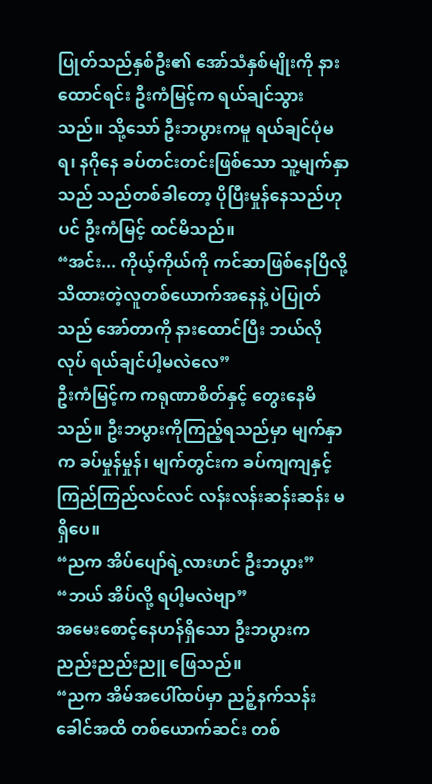ပြုတ်သည်နှစ်ဦး၏ အော်သံနှစ်မျိုးကို နားထောင်ရင်း ဦးကံမြင့်က ရယ်ချင်သွားသည်။ သို့သော် ဦးဘပွားကမူ ရယ်ချင်ပုံမရ၊ နဂိုနေ ခပ်တင်းတင်းဖြစ်သော သူ့မျက်နှာသည် သည်တစ်ခါတော့ ပိုပြီးမှုန်နေသည်ဟုပင် ဦးကံမြင့် ထင်မိသည်။
“အင်း... ကိုယ့်ကိုယ်ကို ကင်ဆာဖြစ်နေပြီလို့ သိထားတဲ့လူတစ်ယောက်အနေနဲ့ ပဲပြုတ်သည် အော်တာကို နားထောင်ပြီး ဘယ်လိုလုပ် ရယ်ချင်ပါ့မလဲလေ”
ဦးကံမြင့်က ကရုဏာစိတ်နှင့် တွေးနေမိသည်။ ဦးဘပွားကိုကြည့်ရသည်မှာ မျက်နှာက ခပ်မှုန်မှုန်၊ မျက်တွင်းက ခပ်ကျကျနှင့် ကြည်ကြည်လင်လင် လန်းလန်းဆန်းဆန်း မရှိပေ။
“ညက အိပ်ပျော်ရဲ့လားဟင် ဦးဘပွား”
“ဘယ် အိပ်လို့ ရပါ့မလဲဗျာ”
အမေးစောင့်နေဟန်ရှိသော ဦးဘပွားက ညည်းညည်းညူ ဖြေသည်။
“ညက အိမ်အပေါ်ထပ်မှာ ညဉ့်နက်သန်းခေါင်အထိ တစ်ယောက်ဆင်း တစ်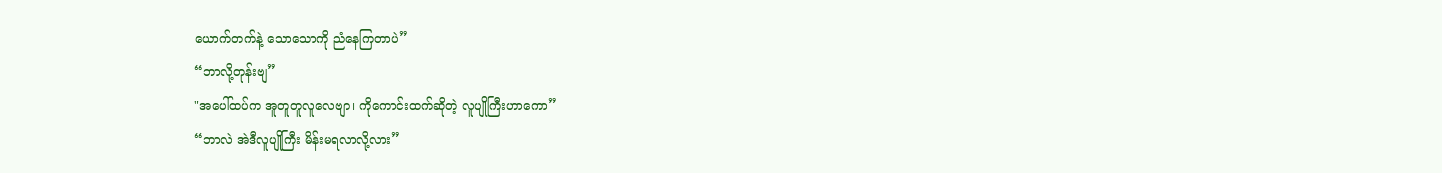ယောက်တက်နဲ့ သောသောကို ညံနေကြတာပဲ”
“ဘာလို့တုန်းဗျ”
"အပေါ်ထပ်က အူတူတူလူလေဗျာ၊ ကိုကောင်းထက်ဆိုတဲ့ လူပျိုကြီးဟာကော”
“ဘာလဲ အဲဒီလူပျိုကြီး မိန်းမရလာလို့လား”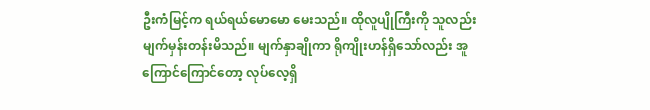ဦးကံမြင့်က ရယ်ရယ်မောမော မေးသည်။ ထိုလူပျိုကြီးကို သူလည်း မျက်မှန်းတန်းမိသည်။ မျက်နှာချိုကာ ရိုကျိုးဟန်ရှိသော်လည်း အူကြောင်ကြောင်တော့ လုပ်လေ့ရှိ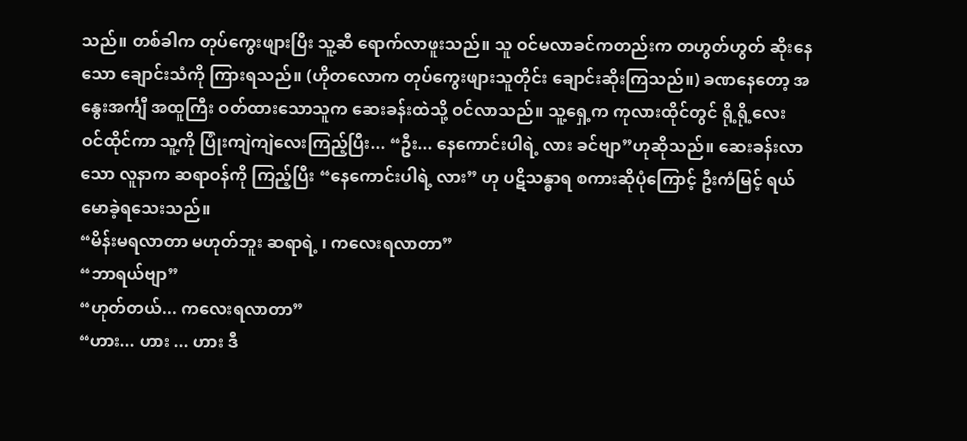သည်။ တစ်ခါက တုပ်ကွေးဖျားပြီး သူ့ဆီ ရောက်လာဖူးသည်။ သူ ဝင်မလာခင်ကတည်းက တဟွတ်ဟွတ် ဆိုးနေသော ချောင်းသံကို ကြားရသည်။ (ဟိုတလောက တုပ်ကွေးဖျားသူတိုင်း ချောင်းဆိုးကြသည်။) ခဏနေတော့ အနွေးအင်္ကျီ အထူကြီး ဝတ်ထားသောသူက ဆေးခန်းထဲသို့ ဝင်လာသည်။ သူ့ရှေ့က ကုလားထိုင်တွင် ရို့ရို့လေး ဝင်ထိုင်ကာ သူ့ကို ပြုံးကျဲကျဲလေးကြည့်ပြီး... “ဦး... နေကောင်းပါရဲ့ လား ခင်ဗျာ”ဟုဆိုသည်။ ဆေးခန်းလာသော လူနာက ဆရာဝန်ကို ကြည့်ပြီး “နေကောင်းပါရဲ့ လား” ဟု ပဋိသန္ဓာရ စကားဆိုပုံကြောင့် ဦးကံမြင့် ရယ်မောခဲ့ရသေးသည်။
“မိန်းမရလာတာ မဟုတ်ဘူး ဆရာရဲ့ ၊ ကလေးရလာတာ”
“ဘာရယ်ဗျာ”
“ဟုတ်တယ်... ကလေးရလာတာ”
“ဟား... ဟား ... ဟား ဒီ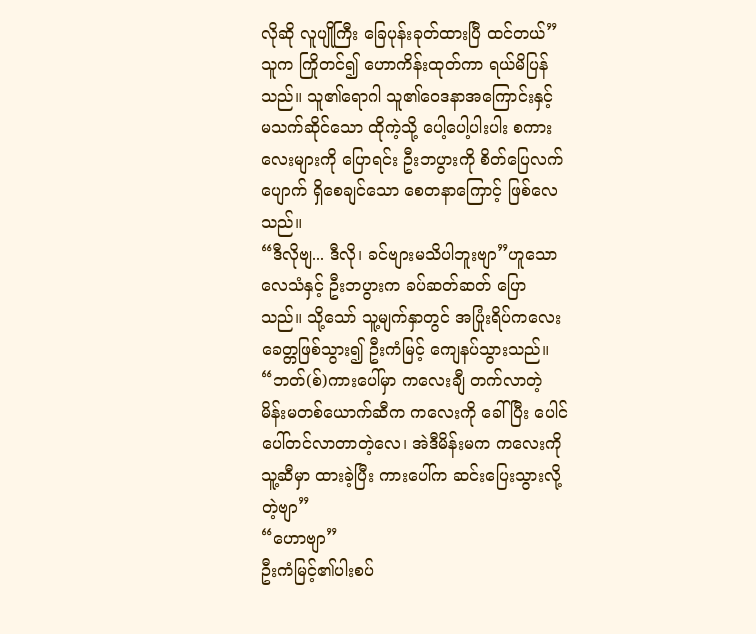လိုဆို လူပျိုကြီး ခြေပုန်းခုတ်ထားပြီ ထင်တယ်”
သူက ကြိုတင်၍ ဟောကိန်းထုတ်ကာ ရယ်မိပြန်သည်။ သူ၏ရောဂါ သူ၏ဝေဒနာအကြောင်းနှင့် မသက်ဆိုင်သော ထိုကဲ့သို့ ပေါ့ပေါ့ပါးပါး စကားလေးများကို ပြောရင်း ဦးဘပွားကို စိတ်ပြေလက်ပျောက် ရှိစေချင်သော စေတနာကြောင့် ဖြစ်လေသည်။
“ဒီလိုဗျ... ဒီလို၊ ခင်ဗျားမသိပါဘူးဗျာ”ဟူသော လေသံနှင့် ဦးဘပွားက ခပ်ဆတ်ဆတ် ပြောသည်။ သို့သော် သူ့မျက်နှာတွင် အပြုံးရိပ်ကလေး ခေတ္တဖြစ်သွား၍ ဦးကံမြင့် ကျေနပ်သွားသည်။
“ဘတ်(စ်)ကားပေါ်မှာ ကလေးချီ တက်လာတဲ့ မိန်းမတစ်ယောက်ဆီက ကလေးကို ခေါ်ပြီး ပေါင်ပေါ်တင်လာတာတဲ့လေ၊ အဲဒီမိန်းမက ကလေးကို သူ့ဆီမှာ ထားခဲ့ပြီး ကားပေါ်က ဆင်းပြေးသွားလို့တဲ့ဗျာ”
“ဟောဗျာ”
ဦးကံမြင့်၏ပါးစပ်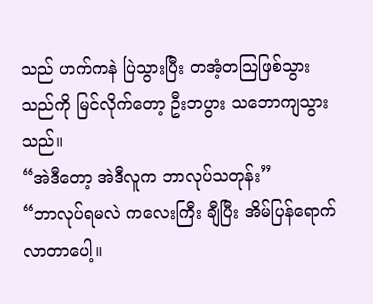သည် ဟက်ကနဲ ပြဲသွားပြီး တအံ့တသြဖြစ်သွားသည်ကို မြင်လိုက်တော့ ဦးဘပွား သဘောကျသွားသည်။
“အဲဒီတော့ အဲဒီလူက ဘာလုပ်သတုန်း”
“ဘာလုပ်ရမလဲ ကလေးကြီး ချီပြီး အိမ်ပြန်ရောက်လာတာပေါ့။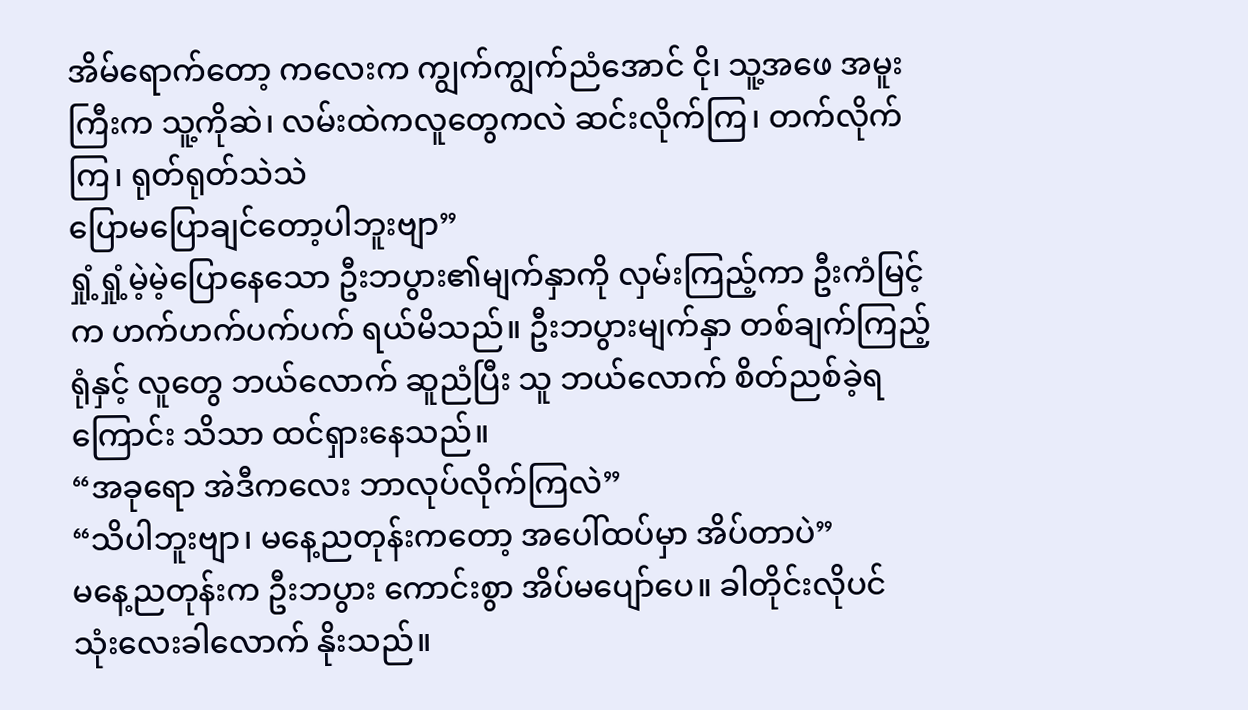အိမ်ရောက်တော့ ကလေးက ကျွက်ကျွက်ညံအောင် ငို၊ သူ့အဖေ အမူးကြီးက သူ့ကိုဆဲ၊ လမ်းထဲကလူတွေကလဲ ဆင်းလိုက်ကြ၊ တက်လိုက်ကြ၊ ရုတ်ရုတ်သဲသဲ
ပြောမပြောချင်တော့ပါဘူးဗျာ”
ရှုံ့ရှုံ့မဲ့မဲ့ပြောနေသော ဦးဘပွား၏မျက်နှာကို လှမ်းကြည့်ကာ ဦးကံမြင့်က ဟက်ဟက်ပက်ပက် ရယ်မိသည်။ ဦးဘပွားမျက်နှာ တစ်ချက်ကြည့်ရုံနှင့် လူတွေ ဘယ်လောက် ဆူညံပြီး သူ ဘယ်လောက် စိတ်ညစ်ခဲ့ရကြောင်း သိသာ ထင်ရှားနေသည်။
“အခုရော အဲဒီကလေး ဘာလုပ်လိုက်ကြလဲ”
“သိပါဘူးဗျာ၊ မနေ့ညတုန်းကတော့ အပေါ်ထပ်မှာ အိပ်တာပဲ”
မနေ့ညတုန်းက ဦးဘပွား ကောင်းစွာ အိပ်မပျော်ပေ။ ခါတိုင်းလိုပင် သုံးလေးခါလောက် နိုးသည်။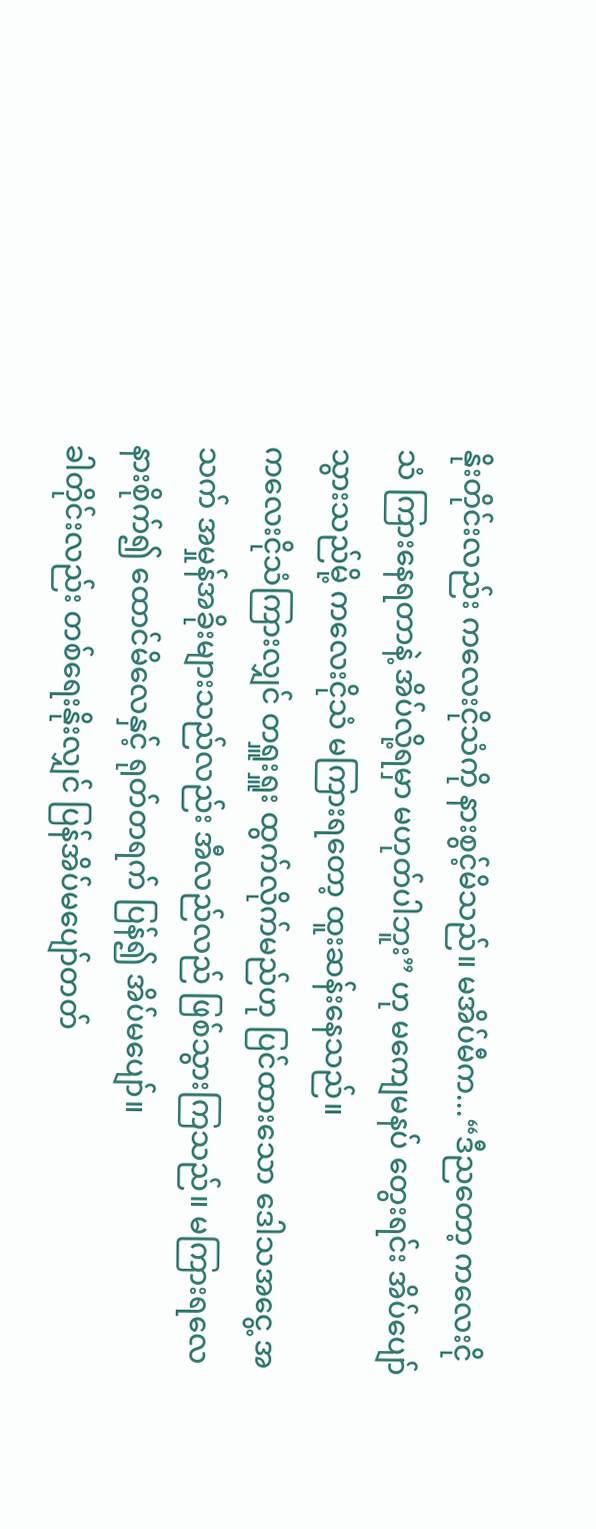နိုးတိုင်းလည်း ကလေးငိုသံကို နားစွင့်မိသည်။ မအိပ်မီက...“ဒီညတော့ ကလေးငိုသံ ကြားနေရတာနဲ့ အိပ်လို့ရမှာ မဟုတ်ပါဘူး” ဟု မကျေမနပ် တွေးရင်း အိပ်ပျော်သွားသည်မို့ ကလေးငိုသံ မကြားရတော့ ထူးဆန်းနေသည်။
ကလေးငိုသံကြားလျှင် တရှူးရှူး ထွက်လိုက်မည်ဟု ပြင်ထားသော ဒေါသအငွေ့ အသက် အမှုန်အခိုးများသည်လည်း အီလည်လည် ဖြစ်သွားကြသည်။ မကြားရလေ နားစိုက်၍ ထောင်မိလေနှင့် ရုတ်တရက် ပြန်၍ အိပ်မပျော်။
ခါတိုင်းလည်း တစ်ရေးနိုးလျှင် ပြန်အိပ်မပျော်တတ်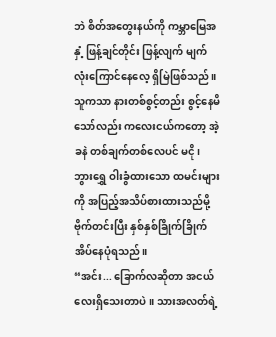ဘဲ စိတ်အတွေးနယ်ကို ကမ္ဘာမြေအနှံ့ ဖြန့်ချင်တိုင်း ဖြန့်လျက် မျက်လုံးကြောင်နေလေ့ ရှိမြဲဖြစ်သည်။ သူကသာ နားတစ်စွင့်တည်း စွင့်နေမိသော်လည်း ကလေးငယ်ကတော့ အဲ့ခနဲ တစ်ချက်တစ်လေပင် မငို၊ ဘွားရွှေ ဝါးခွံထားသော ထမင်းများကို အပြည့်အသိပ်စားထားသည်မို့ ဗိုက်တင်းပြီး နှစ်နှစ်ခြိုက်ခြိုက် အိပ်နေပုံရသည်။
“အင်း... ခြောက်လဆိုတာ အငယ်လေးရှိသေးတာပဲ။ သားအလတ်ရဲ့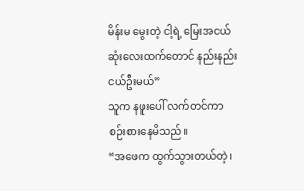မိန်းမ မွေးတဲ့ ငါ့ရဲ့ မြေးအငယ်ဆုံးလေးထက်တောင် နည်းနည်းငယ်ဦးမယ်”
သူက နဖူးပေါ် လက်တင်ကာ စဉ်းစားနေမိသည်။
“အဖေက ထွက်သွားတယ်တဲ့၊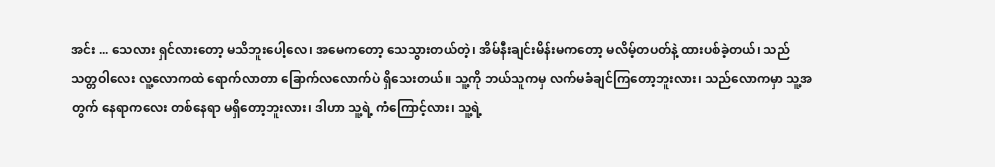အင်း ... သေလား ရှင်လားတော့ မသိဘူးပေါ့လေ၊ အမေကတော့ သေသွားတယ်တဲ့၊ အိမ်နီးချင်းမိန်းမကတော့ မလိမ့်တပတ်နဲ့ ထားပစ်ခဲ့တယ်၊ သည်သတ္တဝါလေး လူ့လောကထဲ ရောက်လာတာ ခြောက်လလောက်ပဲ ရှိသေးတယ်။ သူ့ကို ဘယ်သူကမှ လက်မခံချင်ကြတော့ဘူးလား၊ သည်လောကမှာ သူ့အတွက် နေရာကလေး တစ်နေရာ မရှိတော့ဘူးလား၊ ဒါဟာ သူ့ရဲ့ ကံကြောင့်လား၊ သူ့ရဲ့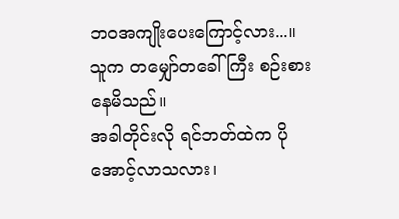ဘဝအကျိုးပေးကြောင့်လား...။
သူက တမျှော်တခေါ်ကြီး စဉ်းစားနေမိသည်။
အခါတိုင်းလို ရင်ဘတ်ထဲက ပိုအောင့်လာသလား၊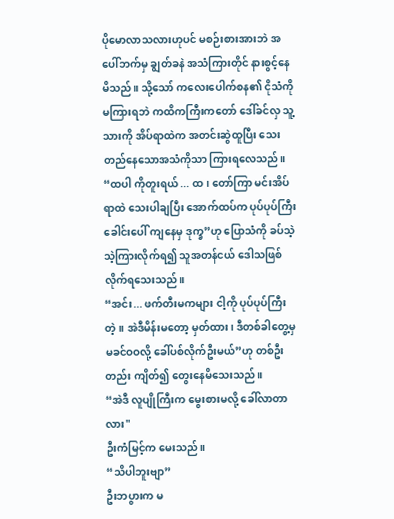ပိုမောလာသလားဟုပင် မစဉ်းစားအားဘဲ အပေါ်ဘက်မှ ချွတ်ခနဲ အသံကြားတိုင် နားစွင့်နေမိသည်။ သို့သော် ကလေးပေါက်စန၏ ငိုသံကို မကြားရဘဲ ကထိကကြီးကတော် ဒေါ်ခင်လှ သူ့သားကို အိပ်ရာထဲက အတင်းဆွဲထူပြီး သေးတည်နေသောအသံကိုသာ ကြားရလေသည်။
“ထပါ ကိုတူးရယ် ... ထ၊ တော်ကြာ မင်းအိပ်ရာထဲ သေးပါချပြီး အောက်ထပ်က ပုပ်ပုပ်ကြီးခေါင်းပေါ် ကျနေမှ ဒုက္ခ”ဟု ပြောသံကို ခပ်သဲ့သဲ့ကြားလိုက်ရ၍ သူအတန်ငယ် ဒေါသဖြစ်လိုက်ရသေးသည်။
“အင်း... ဖက်တီးမကများ ငါ့ကို ပုပ်ပုပ်ကြီးတဲ့။ အဲဒီမိန်းမတော့ မှတ်ထား၊ ဒီတစ်ခါတွေ့မှ မခင်ဝဝလို့ ခေါ်ပစ်လိုက်ဦးမယ်”ဟု တစ်ဦးတည်း ကျိတ်၍ တွေးနေမိသေးသည်။
“အဲဒီ လူပျိုကြီးက မွေးစားမလို့ ခေါ်လာတာလား"
ဦးကံမြင့်က မေးသည်။
“သိပါဘူးဗျာ”
ဦးဘပွားက မ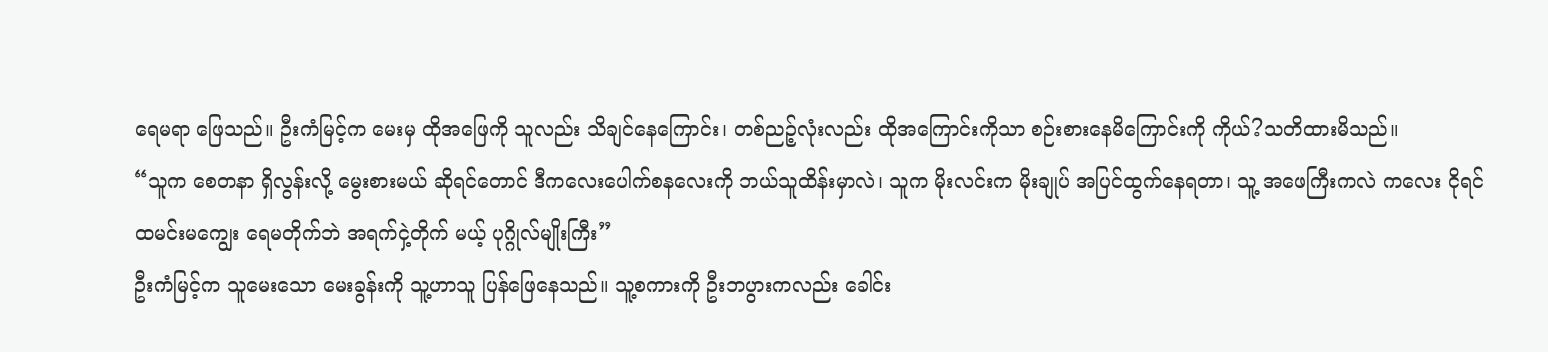ရေမရာ ဖြေသည်။ ဦးကံမြင့်က မေးမှ ထိုအဖြေကို သူလည်း သိချင်နေကြောင်း၊ တစ်ညဉ့်လုံးလည်း ထိုအကြောင်းကိုသာ စဉ်းစားနေမိကြောင်းကို ကိုယ်?သတိထားမိသည်။
“သူက စေတနာ ရှိလွန်းလို့ မွေးစားမယ် ဆိုရင်တောင် ဒီကလေးပေါက်စနလေးကို ဘယ်သူထိန်းမှာလဲ၊ သူက မိုးလင်းက မိုးချုပ် အပြင်ထွက်နေရတာ၊ သူ့ အဖေကြီးကလဲ ကလေး ငိုရင် ထမင်းမကျွေး ရေမတိုက်ဘဲ အရက်ငှဲ့တိုက် မယ့် ပုဂ္ဂိုလ်မျိုးကြီး”
ဦးကံမြင့်က သူမေးသော မေးခွန်းကို သူ့ဟာသူ ပြန်ဖြေနေသည်။ သူ့စကားကို ဦးဘပွားကလည်း ခေါင်း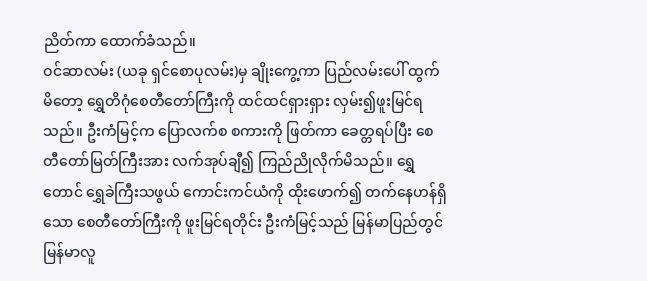ညိတ်ကာ ထောက်ခံသည်။
ဝင်ဆာလမ်း (ယခု ရှင်စောပုလမ်း)မှ ချိုးကွေ့ကာ ပြည်လမ်းပေါ် ထွက်မိတော့ ရွှေတိဂုံစေတီတော်ကြီးကို ထင်ထင်ရှားရှား လှမ်း၍ဖူးမြင်ရသည်။ ဦးကံမြင့်က ပြောလက်စ စကားကို ဖြတ်ကာ ခေတ္တရပ်ပြီး စေတီတော်မြတ်ကြီးအား လက်အုပ်ချီ၍ ကြည်ညိုလိုက်မိသည်။ ရွှေတောင် ရွှေခဲကြီးသဖွယ် ကောင်းကင်ယံကို ထိုးဖောက်၍ တက်နေဟန်ရှိသော စေတီတော်ကြီးကို ဖူးမြင်ရတိုင်း ဦးကံမြင့်သည် မြန်မာပြည်တွင် မြန်မာလူ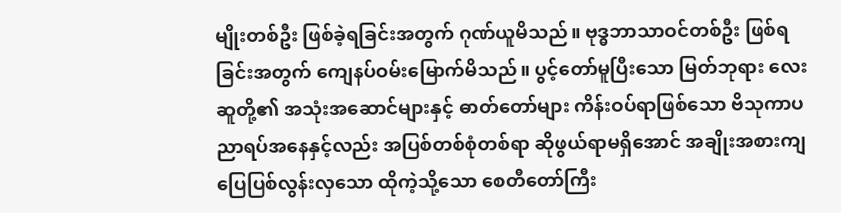မျိုးတစ်ဦး ဖြစ်ခဲ့ရခြင်းအတွက် ဂုဏ်ယူမိသည်။ ဗုဒ္ဓဘာသာဝင်တစ်ဦး ဖြစ်ရခြင်းအတွက် ကျေနပ်ဝမ်းမြောက်မိသည်။ ပွင့်တော်မူပြီးသော မြတ်ဘုရား လေးဆူတို့၏ အသုံးအဆောင်များနှင့် ဓာတ်တော်များ ကိန်းဝပ်ရာဖြစ်သော ဗိသုကာပညာရပ်အနေနှင့်လည်း အပြစ်တစ်စုံတစ်ရာ ဆိုဖွယ်ရာမရှိအောင် အချိုးအစားကျ ပြေပြစ်လွန်းလှသော ထိုကဲ့သို့သော စေတီတော်ကြီး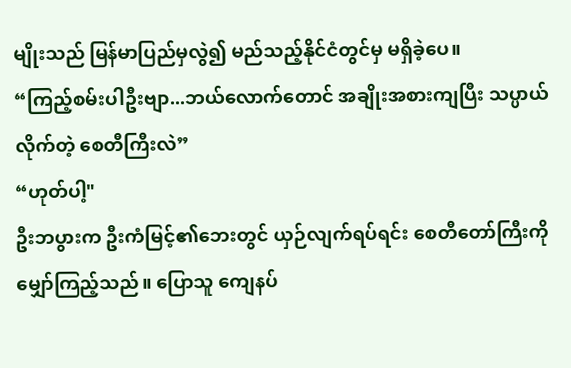မျိုးသည် မြန်မာပြည်မှလွဲ၍ မည်သည့်နိုင်ငံတွင်မှ မရှိခဲ့ပေ။
“ကြည့်စမ်းပါဦးဗျာ...ဘယ်လောက်တောင် အချိုးအစားကျပြီး သပ္ပာယ်လိုက်တဲ့ စေတီကြီးလဲ”
“ဟုတ်ပါ့"
ဦးဘပွားက ဦးကံမြင့်၏ဘေးတွင် ယှဉ်လျက်ရပ်ရင်း စေတီတော်ကြီးကို မျှော်ကြည့်သည်။ ပြောသူ ကျေနပ်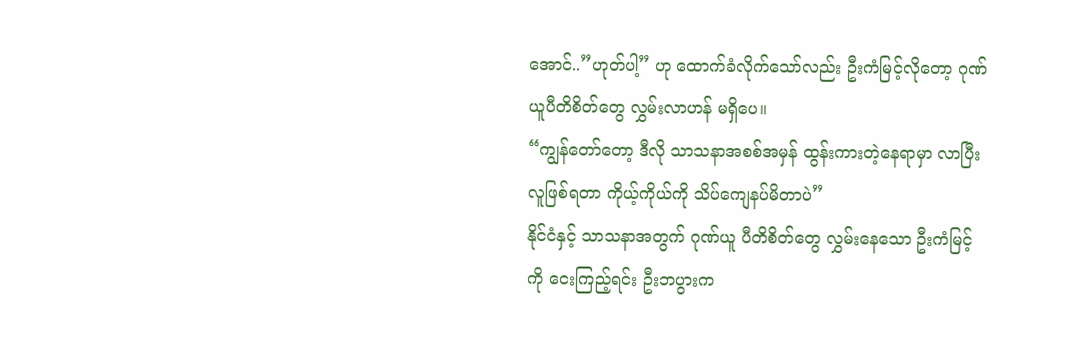အောင်..”ဟုတ်ပါ့” ဟု ထောက်ခံလိုက်သော်လည်း ဦးကံမြင့်လိုတော့ ဂုဏ်ယူပီတိစိတ်တွေ လွှမ်းလာဟန် မရှိပေ။
“ကျွန်တော်တော့ ဒီလို သာသနာအစစ်အမှန် ထွန်းကားတဲ့နေရာမှာ လာပြီး လူဖြစ်ရတာ ကိုယ့်ကိုယ်ကို သိပ်ကျေနပ်မိတာပဲ”
နိုင်ငံနှင့် သာသနာအတွက် ဂုဏ်ယူ ပီတိစိတ်တွေ လွှမ်းနေသော ဦးကံမြင့်ကို ငေးကြည့်ရင်း ဦးဘပွားက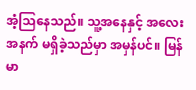အံ့သြနေသည်။ သူ့အနေနှင့် အလေးအနက် မရှိခဲ့သည်မှာ အမှန်ပင်။ မြန်မာ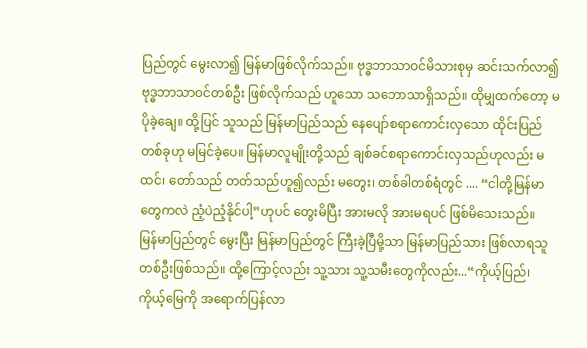ပြည်တွင် မွေးလာ၍ မြန်မာဖြစ်လိုက်သည်။ ဗုဒ္ဓဘာသာဝင်မိသားစုမှ ဆင်းသက်လာ၍ ဗုဒ္ဓဘာသာဝင်တစ်ဦး ဖြစ်လိုက်သည် ဟူသော သဘောသာရှိသည်။ ထိုမျှထက်တော့ မပိုခဲ့ချေ။ ထို့ပြင် သူသည် မြန်မာပြည်သည် နေပျော်စရာကောင်းလှသော ထိုင်းပြည်တစ်ခုဟု မမြင်ခဲ့ပေ။ မြန်မာလူမျိုးတို့သည် ချစ်ခင်စရာကောင်းလှသည်ဟုလည်း မထင်၊ တော်သည် တတ်သည်ဟူ၍လည်း မတွေး၊ တစ်ခါတစ်ရံတွင် .... “ငါတို့မြန်မာတွေကလဲ ညံ့ပဲညံ့နိုင်ပါ့”ဟုပင် တွေးမိပြီး အားမလို အားမရပင် ဖြစ်မိသေးသည်။
မြန်မာပြည်တွင် မွေးပြီး မြန်မာပြည်တွင် ကြီးခဲ့ပြီမို့သာ မြန်မာပြည်သား ဖြစ်လာရသူတစ်ဦးဖြစ်သည်။ ထို့ကြောင့်လည်း သူ့သား သူ့သမီးတွေကိုလည်း...“ကိုယ့်ပြည်၊ ကိုယ့်မြေကို အရောက်ပြန်လာ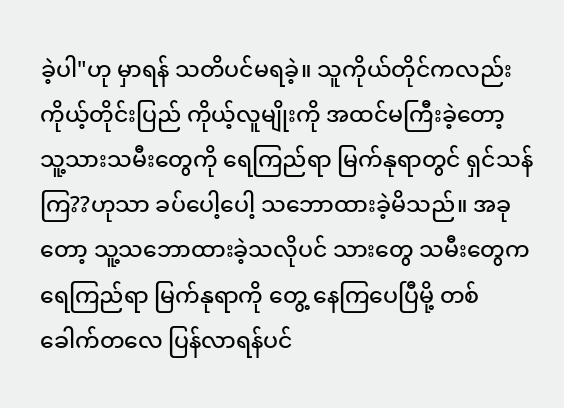ခဲ့ပါ"ဟု မှာရန် သတိပင်မရခဲ့။ သူကိုယ်တိုင်ကလည်း ကိုယ့်တိုင်းပြည် ကိုယ့်လူမျိုးကို အထင်မကြီးခဲ့တော့ သူ့သားသမီးတွေကို ရေကြည်ရာ မြက်နုရာတွင် ရှင်သန်ကြ??ဟုသာ ခပ်ပေါ့ပေါ့ သဘောထားခဲ့မိသည်။ အခုတော့ သူ့သဘောထားခဲ့သလိုပင် သားတွေ သမီးတွေက ရေကြည်ရာ မြက်နုရာကို တွေ့ နေကြပေပြီမို့ တစ်ခေါက်တလေ ပြန်လာရန်ပင်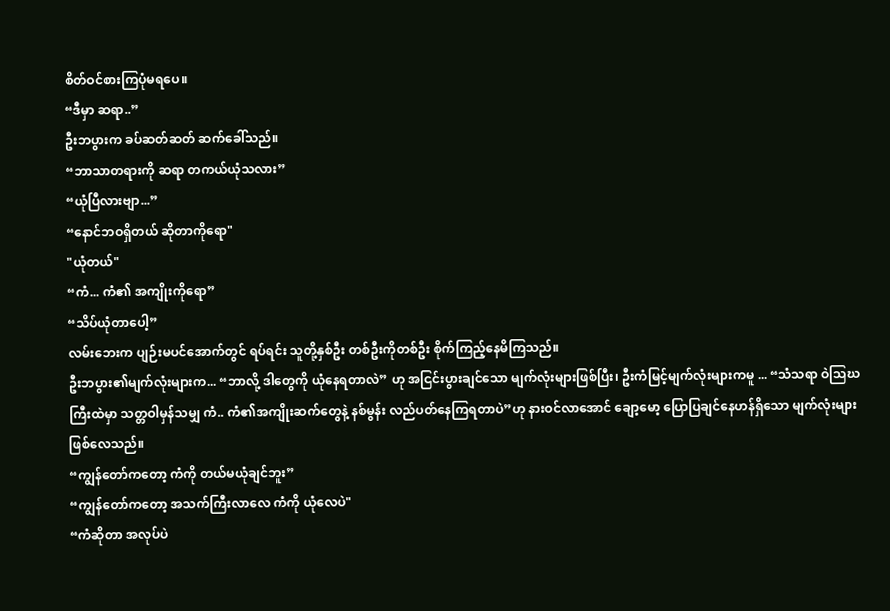စိတ်ဝင်စားကြပုံမရပေ။
“ဒီမှာ ဆရာ..”
ဦးဘပွားက ခပ်ဆတ်ဆတ် ဆက်ခေါ်သည်။
“ဘာသာတရားကို ဆရာ တကယ်ယုံသလား”
“ယုံပြီလားဗျာ...”
“နောင်ဘဝရှိတယ် ဆိုတာကိုရော"
"ယုံတယ်"
“ကံ... ကံ၏ အကျိုးကိုရော”
“သိပ်ယုံတာပေါ့”
လမ်းဘေးက ပျဉ်းမပင်အောက်တွင် ရပ်ရင်း သူတို့နှစ်ဦး တစ်ဦးကိုတစ်ဦး စိုက်ကြည့်နေမိကြသည်။
ဦးဘပွား၏မျက်လုံးများက... “ဘာလို့ ဒါတွေကို ယုံနေရတာလဲ” ဟု အငြင်းပွားချင်သော မျက်လုံးများဖြစ်ပြီး၊ ဦးကံမြင့်မျက်လုံးများကမူ ... “သံသရာ ဝဲသြဃကြီးထဲမှာ သတ္တဝါမှန်သမျှ ကံ.. ကံ၏အကျိုးဆက်တွေနဲ့ နစ်မွန်း လည်ပတ်နေကြရတာပဲ”ဟု နားဝင်လာအောင် ချော့မော့ ပြောပြချင်နေဟန်ရှိသော မျက်လုံးများ ဖြစ်လေသည်။
“ကျွန်တော်ကတော့ ကံကို တယ်မယုံချင်ဘူး”
“ကျွန်တော်ကတော့ အသက်ကြီးလာလေ ကံကို ယုံလေပဲ"
“ကံဆိုတာ အလုပ်ပဲ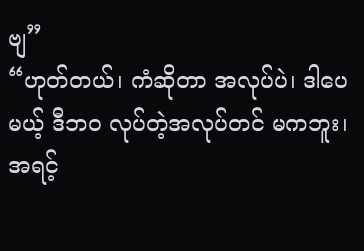ဗျ”
“ဟုတ်တယ်၊ ကံဆိုတာ အလုပ်ပဲ၊ ဒါပေမယ့် ဒီဘဝ လုပ်တဲ့အလုပ်တင် မကဘူး၊ အရင့်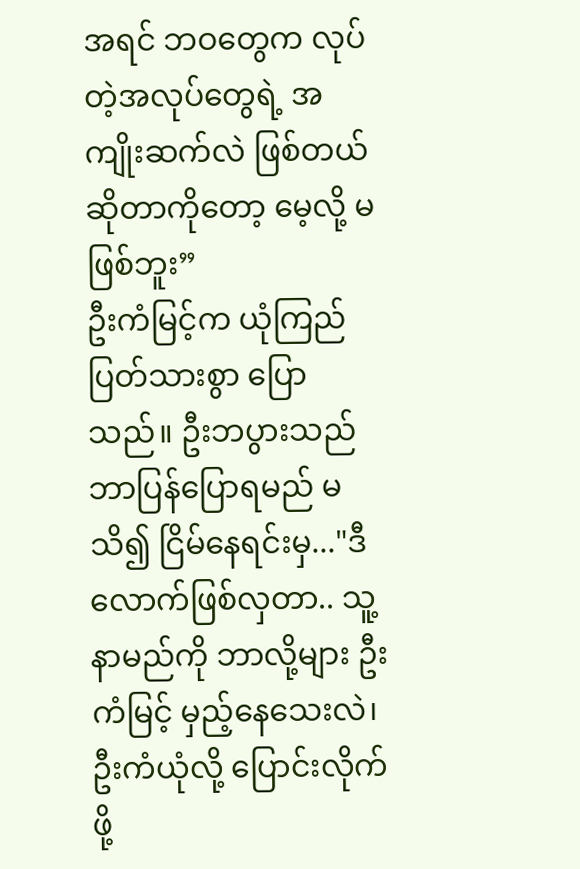အရင် ဘဝတွေက လုပ်တဲ့အလုပ်တွေရဲ့ အကျိုးဆက်လဲ ဖြစ်တယ် ဆိုတာကိုတော့ မေ့လို့ မဖြစ်ဘူး”
ဦးကံမြင့်က ယုံကြည်ပြတ်သားစွာ ပြောသည်။ ဦးဘပွားသည် ဘာပြန်ပြောရမည် မသိ၍ ငြိမ်နေရင်းမှ..."ဒီလောက်ဖြစ်လှတာ.. သူ့နာမည်ကို ဘာလို့များ ဦးကံမြင့် မှည့်နေသေးလဲ၊ ဦးကံယုံလို့ ပြောင်းလိုက်ဖို့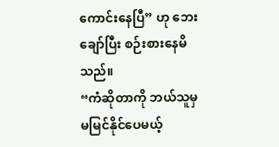ကောင်းနေပြီ” ဟု ဘေးချော်ပြီး စဉ်းစားနေမိသည်။
“ကံဆိုတာကို ဘယ်သူမှ မမြင်နိုင်ပေမယ့်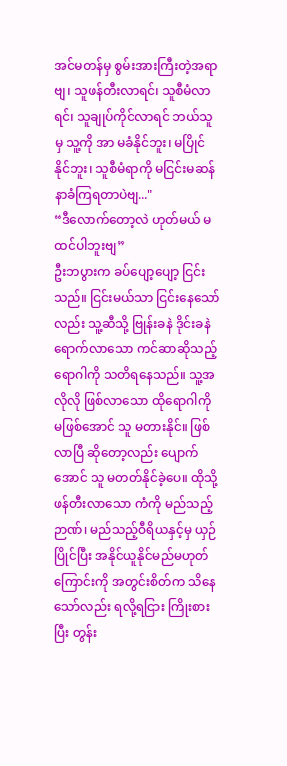အင်မတန်မှ စွမ်းအားကြီးတဲ့အရာဗျ၊ သူဖန်တီးလာရင်၊ သူစီမံလာရင်၊ သူချုပ်ကိုင်လာရင် ဘယ်သူမှ သူ့ကို အာ မခံနိုင်ဘူး၊ မပြိုင်နိုင်ဘူး၊ သူစီမံရာကို မငြင်းမဆန် နာခံကြရတာပဲဗျ..."
“ဒီလောက်တော့လဲ ဟုတ်မယ် မထင်ပါဘူးဗျ”
ဦးဘပွားက ခပ်ပျော့ပျော့ ငြင်းသည်။ ငြင်းမယ်သာ ငြင်းနေသော်လည်း သူ့ဆီသို့ ဗြုန်းခနဲ ဒိုင်းခနဲရောက်လာသော ကင်ဆာဆိုသည့်ရောဂါကို သတိရနေသည်။ သူ့အလိုလို ဖြစ်လာသော ထိုရောဂါကို မဖြစ်အောင် သူ မတားနိုင်။ ဖြစ်လာပြီ ဆိုတော့လည်း ပျောက်အောင် သူ မတတ်နိုင်ခဲ့ပေ။ ထိုသို့ဖန်တီးလာသော ကံကို မည်သည့်ဉာဏ်၊ မည်သည့်ဝီရိယနှင့်မှ ယှဉ်ပြိုင်ပြီး အနိုင်ယူနိုင်မည်မဟုတ်ကြောင်းကို အတွင်းစိတ်က သိနေသော်လည်း ရလို့ရငြား ကြိုးစားပြီး တွန်း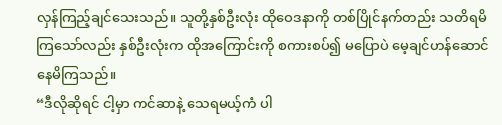လှန်ကြည့်ချင်သေးသည်။ သူတို့နှစ်ဦးလုံး ထိုဝေဒနာကို တစ်ပြိုင်နက်တည်း သတိရမိကြသော်လည်း နှစ်ဦးလုံးက ထိုအကြောင်းကို စကားစပ်၍ မပြောပဲ မေ့ချင်ဟန်ဆောင်နေမိကြသည်။
“ဒီလိုဆိုရင် ငါ့မှာ ကင်ဆာနဲ့ သေရမယ့်ကံ ပါ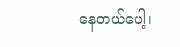နေတယ်ပေါ့၊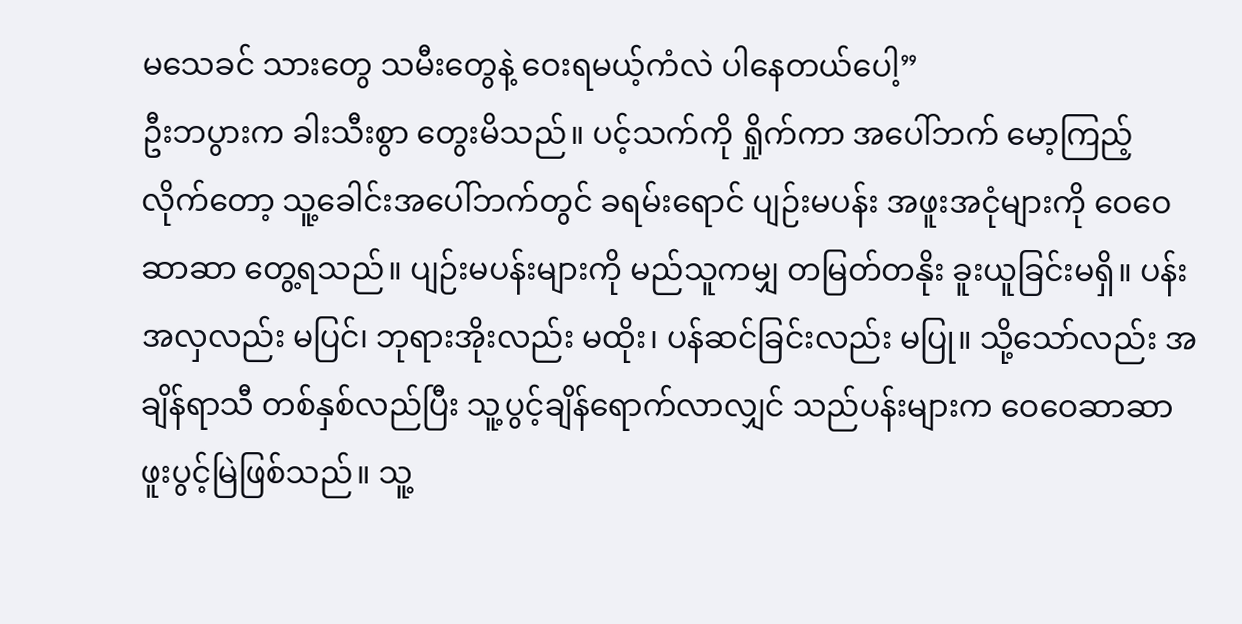မသေခင် သားတွေ သမီးတွေနဲ့ ဝေးရမယ့်ကံလဲ ပါနေတယ်ပေါ့”
ဦးဘပွားက ခါးသီးစွာ တွေးမိသည်။ ပင့်သက်ကို ရှိုက်ကာ အပေါ်ဘက် မော့ကြည့်လိုက်တော့ သူ့ခေါင်းအပေါ်ဘက်တွင် ခရမ်းရောင် ပျဉ်းမပန်း အဖူးအငုံများကို ဝေဝေဆာဆာ တွေ့ရသည်။ ပျဉ်းမပန်းများကို မည်သူကမျှ တမြတ်တနိုး ခူးယူခြင်းမရှိ။ ပန်းအလှလည်း မပြင်၊ ဘုရားအိုးလည်း မထိုး၊ ပန်ဆင်ခြင်းလည်း မပြု။ သို့သော်လည်း အချိန်ရာသီ တစ်နှစ်လည်ပြီး သူ့ပွင့်ချိန်ရောက်လာလျှင် သည်ပန်းများက ဝေဝေဆာဆာ ဖူးပွင့်မြဲဖြစ်သည်။ သူ့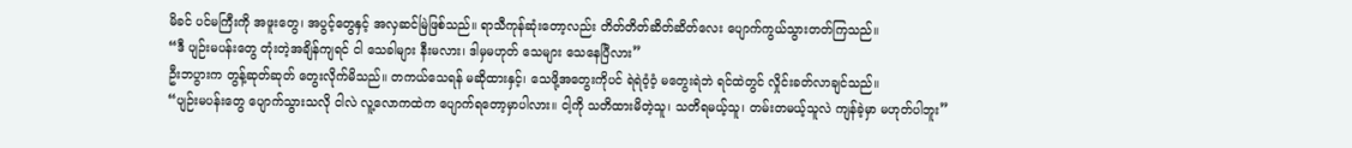မိခင် ပင်မကြီးကို အဖူးတွေ၊ အပွင့်တွေနှင့် အလှဆင်မြဲဖြစ်သည်။ ရာသီကုန်ဆုံးတော့လည်း တိတ်တိတ်ဆိတ်ဆိတ်လေး ပျောက်ကွယ်သွားတတ်ကြသည်။
“ဒီ ပျဉ်းမပန်းတွေ တုံးတဲ့အချိန်ကျရင် ငါ သေခါများ နီးမလား၊ ဒါမှမဟုတ် သေများ သေနေပြီလား”
ဦးဘပွားက တွန့်ဆုတ်ဆုတ် တွေးလိုက်မိသည်။ တကယ်သေရန် မဆိုထားနှင့်၊ သေဖို့အတွေးကိုပင် ရဲရဲဝံ့ဝံ့ မတွေးရဲဘဲ ရင်ထဲတွင် လှိုင်းခတ်လာချင်သည်။
“ပျဉ်းမပန်းတွေ ပျောက်သွားသလို ငါလဲ လူ့လောကထဲက ပျောက်ရတော့မှာပါလား။ ငါ့ကို သတိထားမိတဲ့သူ၊ သတိရမယ့်သူ၊ တမ်းတမယ့်သူလဲ ကျန်ခဲ့မှာ မဟုတ်ပါဘူး”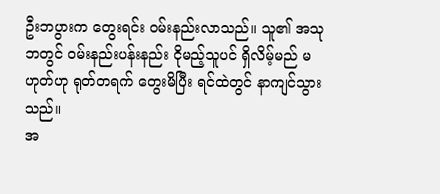ဦးဘပွားက တွေးရင်း ဝမ်းနည်းလာသည်။ သူ၏ အသုဘတွင် ဝမ်းနည်းပန်းနည်း ငိုမည့်သူပင် ရှိလိမ့်မည် မဟုတ်ဟု ရုတ်တရက် တွေးမိပြီး ရင်ထဲတွင် နာကျင်သွားသည်။
အ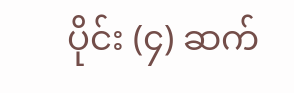ပိုင်း (၄) ဆက်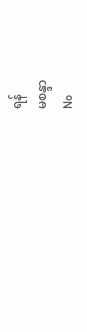ရန်
မစန္ဒာ
No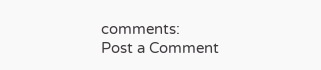comments:
Post a Comment